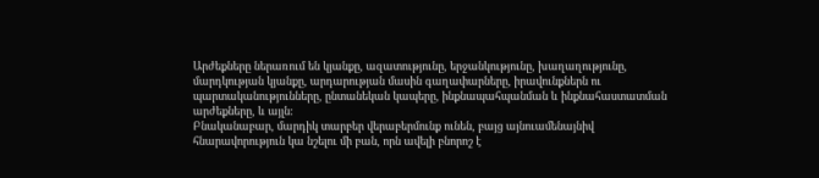Արժեքները ներառում են կյանքը, ազատությունը, երջանկությունը, խաղաղությունը, մարդկության կյանքը, արդարության մասին գաղափարները, իրավունքներն ու պարտականությունները, ընտանեկան կապերը, ինքնապահպանման և ինքնահաստատման արժեքները, և այլն:
Բնականաբար, մարդիկ տարբեր վերաբերմունք ունեն, բայց այնուամենայնիվ հնարավորություն կա նշելու մի բան, որն ավելի բնորոշ է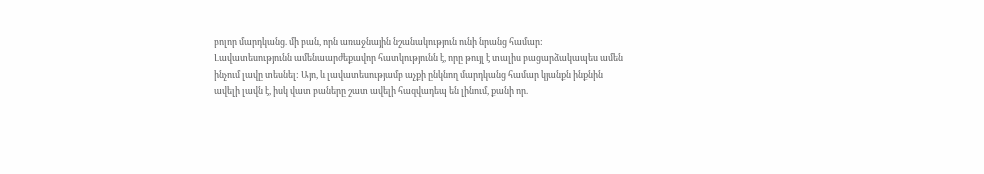բոլոր մարդկանց. մի բան, որն առաջնային նշանակություն ունի նրանց համար:
Լավատեսությունն ամենաարժեքավոր հատկությունն է, որը թույլ է տալիս բացարձակապես ամեն ինչում լավը տեսնել: Այո, և լավատեսությամբ աչքի ընկնող մարդկանց համար կյանքն ինքնին ավելի լավն է, իսկ վատ բաները շատ ավելի հազվադեպ են լինում, քանի որ.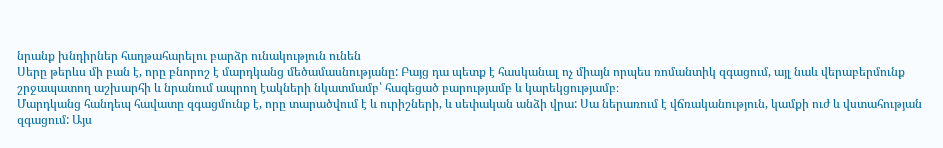նրանք խնդիրներ հաղթահարելու բարձր ունակություն ունեն
Սերը թերևս մի բան է, որը բնորոշ է մարդկանց մեծամասնությանը: Բայց դա պետք է հասկանալ ոչ միայն որպես ռոմանտիկ զգացում, այլ նաև վերաբերմունք շրջապատող աշխարհի և նրանում ապրող էակների նկատմամբ՝ հագեցած բարությամբ և կարեկցությամբ։
Մարդկանց հանդեպ հավատը զգացմունք է, որը տարածվում է և ուրիշների, և սեփական անձի վրա: Սա ներառում է վճռականություն, կամքի ուժ և վստահության զգացում: Այս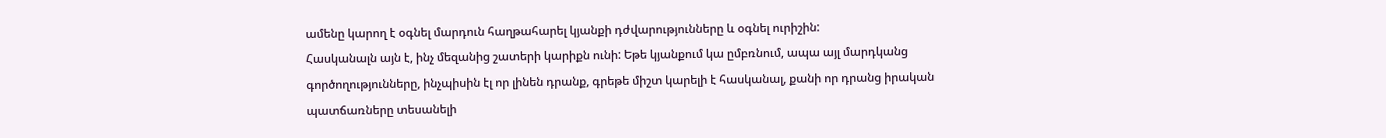ամենը կարող է օգնել մարդուն հաղթահարել կյանքի դժվարությունները և օգնել ուրիշին:
Հասկանալն այն է, ինչ մեզանից շատերի կարիքն ունի: Եթե կյանքում կա ըմբռնում, ապա այլ մարդկանց գործողությունները, ինչպիսին էլ որ լինեն դրանք, գրեթե միշտ կարելի է հասկանալ, քանի որ դրանց իրական պատճառները տեսանելի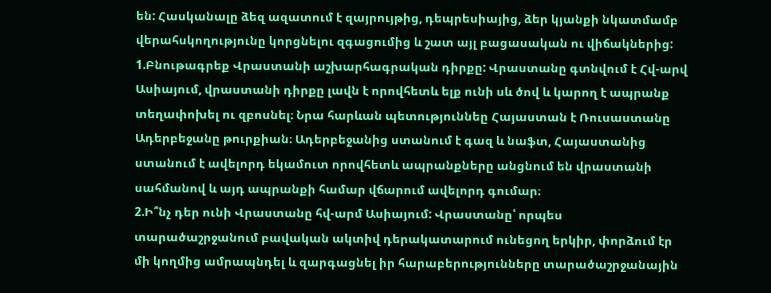են: Հասկանալը ձեզ ազատում է զայրույթից, դեպրեսիայից, ձեր կյանքի նկատմամբ վերահսկողությունը կորցնելու զգացումից և շատ այլ բացասական ու վիճակներից:
1.Բնութագրեք Վրաստանի աշխարհագրական դիրքը: Վրաստանը գտնվում է Հվ-արվ Ասիայում, վրաստանի դիրքը լավն է որովհետև ելք ունի սև ծով և կարող է ապրանք տեղափոխել ու զբոսնել։ Նրա հարևան պետություննեը Հայաստան է Ռուսաստանը Ադերբեջանը թուրքիան։ Ադերբեջանից ստանում է գազ և նաֆտ, Հայաստանից ստանում է ավելորդ եկամուտ որովհետև ապրանքները անցնում են վրաստանի սահմանով և այդ ապրանքի համար վճարում ավելորդ գումար։
2.Ի՞նչ դեր ունի Վրաստանը հվ-արմ Ասիայում: Վրաստանը՝ որպես տարածաշրջանում բավական ակտիվ դերակատարում ունեցող երկիր, փորձում էր մի կողմից ամրապնդել և զարգացնել իր հարաբերությունները տարածաշրջանային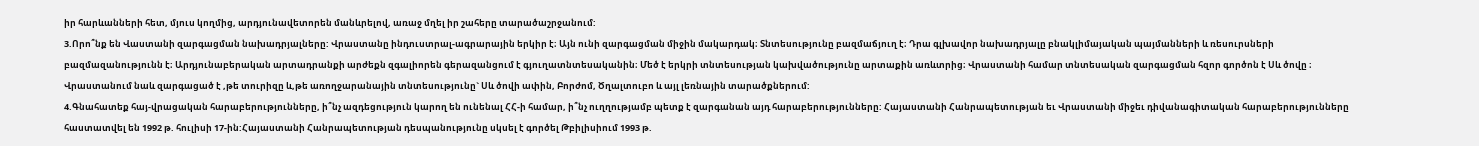իր հարևանների հետ, մյուս կողմից, արդյունավետորեն մանևրելով, առաջ մղել իր շահերը տարածաշրջանում:
3.Որո՞նք են Վաստանի զարգացման նախադրյալները: Վրաստանը ինդուստրալ-ագրարային երկիր է։ Այն ունի զարգացման միջին մակարդակ։ Տնտեսությունը բազմաճյուղ է։ Դրա գլխավոր նախադրյալը բնակլիմայական պայմանների և ռեսուրսների բազմազանությունն է։ Արդյունաբերական արտադրանքի արժեքն զգալիորեն գերազանցում է գյուղատնտեսականին։ Մեծ է երկրի տնտեսության կախվածությունը արտաքին առևտրից։ Վրաստանի համար տնտեսական զարգացման հզոր գործոն է Սև ծովը ։ Վրաստանում նաև զարգացած է ,թե տուրիզը և,թե առողջարանային տնտեսությունը` Սև ծովի ափին, Բորժոմ, Ծղալտուբո և այլ լեռնային տարածքներում:
4.Գնահատեք հայ-վրացական հարաբերությունները, ի՞նչ ազդեցություն կարող են ունենալ ՀՀ-ի համար, ի՞նչ ուղղությամբ պետք է զարգանան այդ հարաբերությունները: Հայաստանի Հանրապետության եւ Վրաստանի միջեւ դիվանագիտական հարաբերությունները հաստատվել են 1992 թ. հուլիսի 17-ին:Հայաստանի Հանրապետության դեսպանությունը սկսել է գործել Թբիլիսիում 1993 թ.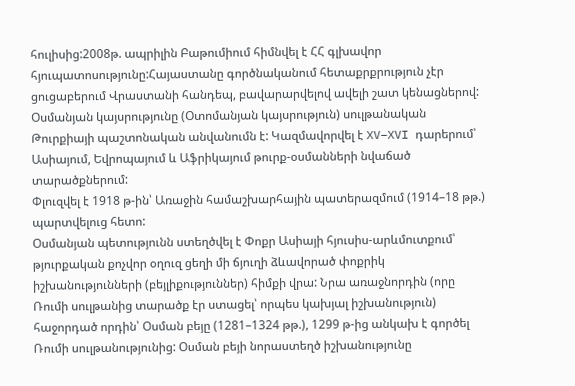հուլիսից:2008թ. ապրիլին Բաթումիում հիմնվել է ՀՀ գլխավոր հյուպատոսությունը:Հայաստանը գործնականում հետաքրքրություն չէր ցուցաբերում Վրաստանի հանդեպ, բավարարվելով ավելի շատ կենացներով:
Օսմանյան կայսրությունը (Օտոմանյան կայսրություն) սուլթանական
Թուրքիայի պաշտոնական անվանումն է: Կազմավորվել է XV–XVI դարերում՝
Ասիայում, Եվրոպայում և Աֆրիկայում թուրք-օսմանների նվաճած տարածքներում:
Փլուզվել է 1918 թ-ին՝ Առաջին համաշխարհային պատերազմում (1914–18 թթ.) պարտվելուց հետո:
Օսմանյան պետությունն ստեղծվել է Փոքր Ասիայի հյուսիս-արևմուտքում՝ թյուրքական քոչվոր օղուզ ցեղի մի ճյուղի ձևավորած փոքրիկ իշխանությունների (բեյլիքություններ) հիմքի վրա: Նրա առաջնորդին (որը Ռումի սուլթանից տարածք էր ստացել՝ որպես կախյալ իշխանություն) հաջորդած որդին՝ Օսման բեյը (1281–1324 թթ.), 1299 թ-ից անկախ է գործել Ռումի սուլթանությունից: Օսման բեյի նորաստեղծ իշխանությունը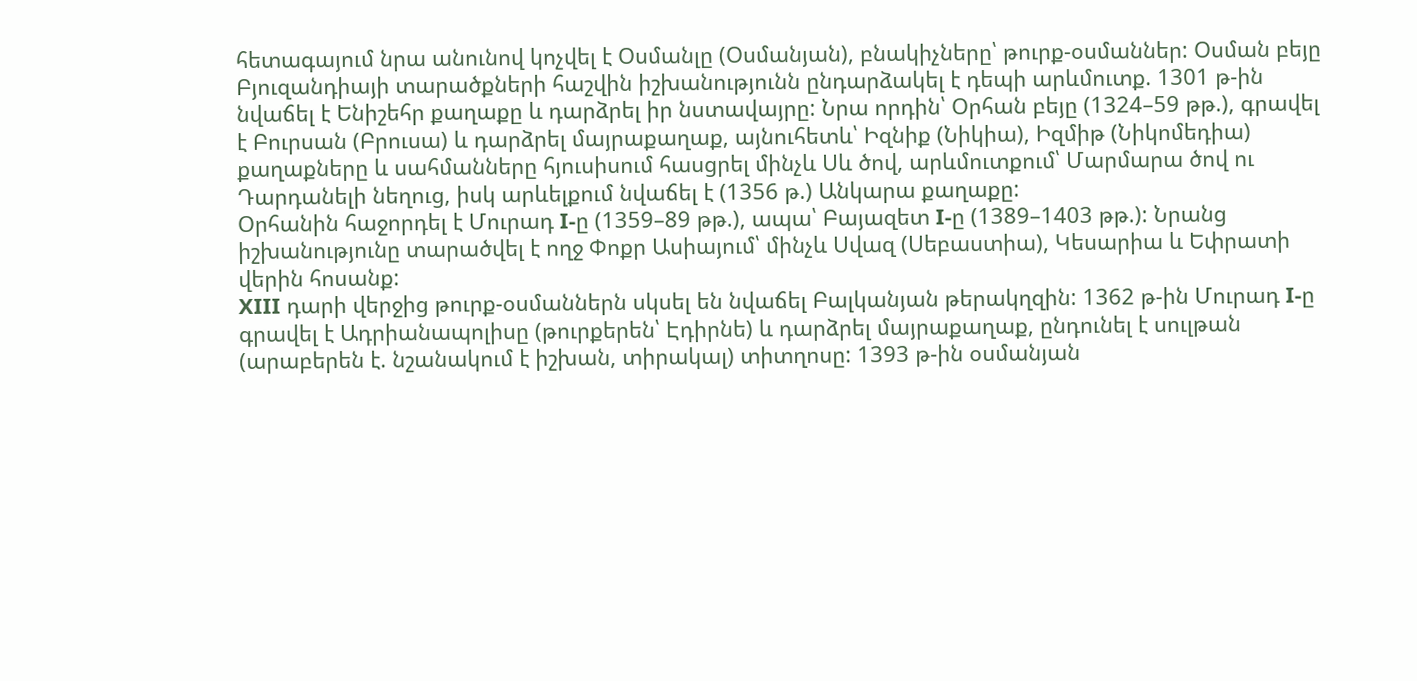հետագայում նրա անունով կոչվել է Օսմանլը (Օսմանյան), բնակիչները՝ թուրք-օսմաններ: Օսման բեյը Բյուզանդիայի տարածքների հաշվին իշխանությունն ընդարձակել է դեպի արևմուտք. 1301 թ-ին նվաճել է Ենիշեհր քաղաքը և դարձրել իր նստավայրը: Նրա որդին՝ Օրհան բեյը (1324–59 թթ.), գրավել է Բուրսան (Բրուսա) և դարձրել մայրաքաղաք, այնուհետև՝ Իզնիք (Նիկիա), Իզմիթ (Նիկոմեդիա) քաղաքները և սահմանները հյուսիսում հասցրել մինչև Սև ծով, արևմուտքում՝ Մարմարա ծով ու Դարդանելի նեղուց, իսկ արևելքում նվաճել է (1356 թ.) Անկարա քաղաքը:
Օրհանին հաջորդել է Մուրադ I-ը (1359–89 թթ.), ապա՝ Բայազետ I-ը (1389–1403 թթ.): Նրանց իշխանությունը տարածվել է ողջ Փոքր Ասիայում՝ մինչև Սվազ (Սեբաստիա), Կեսարիա և Եփրատի վերին հոսանք:
XIII դարի վերջից թուրք-օսմաններն սկսել են նվաճել Բալկանյան թերակղզին: 1362 թ-ին Մուրադ I-ը գրավել է Ադրիանապոլիսը (թուրքերեն՝ Էդիրնե) և դարձրել մայրաքաղաք, ընդունել է սուլթան (արաբերեն է. նշանակում է իշխան, տիրակալ) տիտղոսը: 1393 թ-ին օսմանյան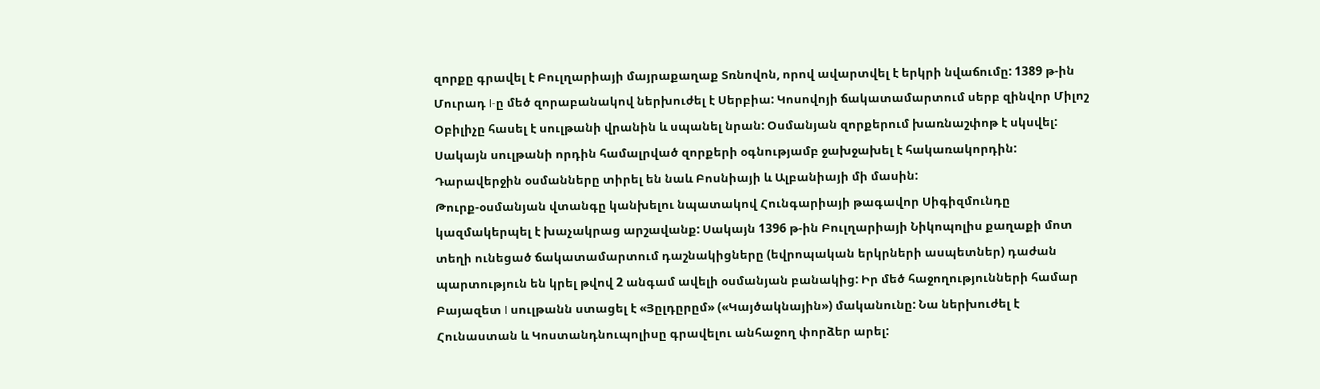զորքը գրավել է Բուլղարիայի մայրաքաղաք Տռնովոն, որով ավարտվել է երկրի նվաճումը: 1389 թ-ին Մուրադ I-ը մեծ զորաբանակով ներխուժել է Սերբիա: Կոսովոյի ճակատամարտում սերբ զինվոր Միլոշ Օբիլիչը հասել է սուլթանի վրանին և սպանել նրան: Օսմանյան զորքերում խառնաշփոթ է սկսվել: Սակայն սուլթանի որդին համալրված զորքերի օգնությամբ ջախջախել է հակառակորդին: Դարավերջին օսմանները տիրել են նաև Բոսնիայի և Ալբանիայի մի մասին:
Թուրք-օսմանյան վտանգը կանխելու նպատակով Հունգարիայի թագավոր Սիգիզմունդը կազմակերպել է խաչակրաց արշավանք: Սակայն 1396 թ-ին Բուլղարիայի Նիկոպոլիս քաղաքի մոտ տեղի ունեցած ճակատամարտում դաշնակիցները (եվրոպական երկրների ասպետներ) դաժան պարտություն են կրել թվով 2 անգամ ավելի օսմանյան բանակից: Իր մեծ հաջողությունների համար Բայազետ I սուլթանն ստացել է «Յըլդըրըմ» («Կայծակնային») մականունը: Նա ներխուժել է Հունաստան և Կոստանդնուպոլիսը գրավելու անհաջող փորձեր արել: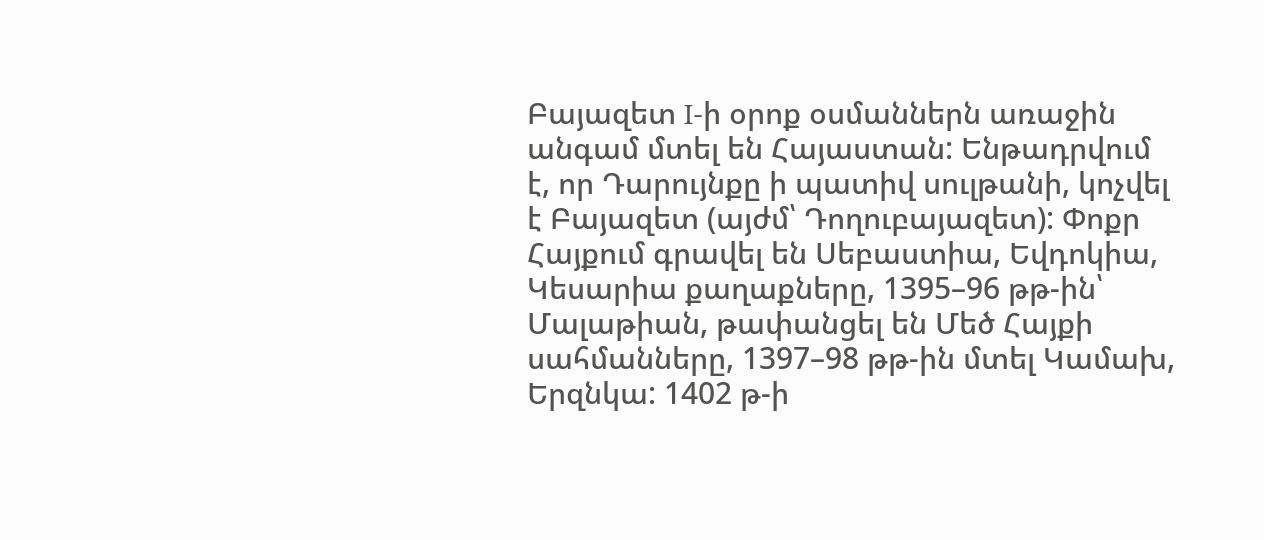Բայազետ I-ի օրոք օսմաններն առաջին անգամ մտել են Հայաստան: Ենթադրվում է, որ Դարույնքը ի պատիվ սուլթանի, կոչվել է Բայազետ (այժմ՝ Դողուբայազետ): Փոքր Հայքում գրավել են Սեբաստիա, Եվդոկիա, Կեսարիա քաղաքները, 1395–96 թթ-ին՝ Մալաթիան, թափանցել են Մեծ Հայքի սահմանները, 1397–98 թթ-ին մտել Կամախ, Երզնկա: 1402 թ-ի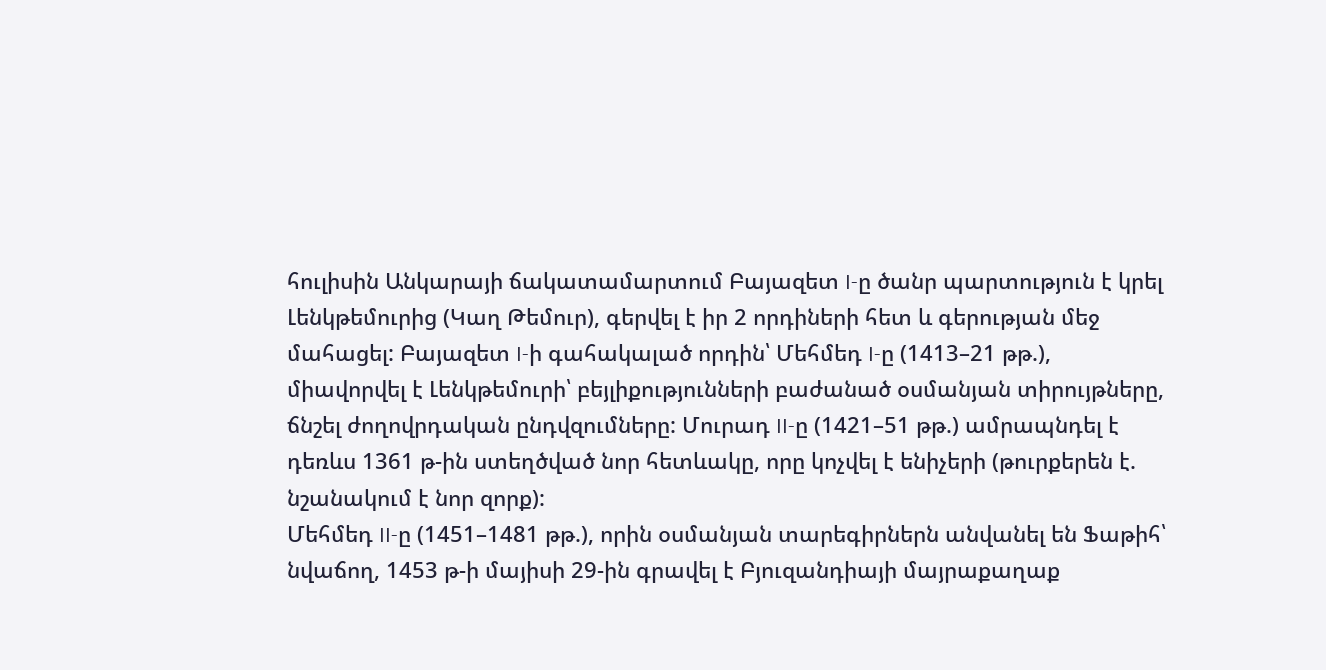հուլիսին Անկարայի ճակատամարտում Բայազետ I-ը ծանր պարտություն է կրել Լենկթեմուրից (Կաղ Թեմուր), գերվել է իր 2 որդիների հետ և գերության մեջ մահացել: Բայազետ I-ի գահակալած որդին՝ Մեհմեդ I-ը (1413–21 թթ.), միավորվել է Լենկթեմուրի՝ բեյլիքությունների բաժանած օսմանյան տիրույթները, ճնշել ժողովրդական ընդվզումները: Մուրադ II-ը (1421–51 թթ.) ամրապնդել է դեռևս 1361 թ-ին ստեղծված նոր հետևակը, որը կոչվել է ենիչերի (թուրքերեն է. նշանակում է նոր զորք):
Մեհմեդ II-ը (1451–1481 թթ.), որին օսմանյան տարեգիրներն անվանել են Ֆաթիհ՝ նվաճող, 1453 թ-ի մայիսի 29-ին գրավել է Բյուզանդիայի մայրաքաղաք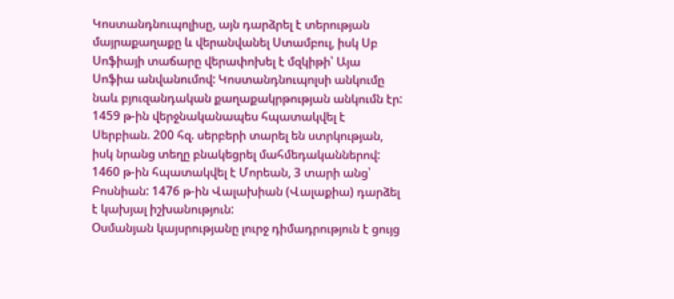Կոստանդնուպոլիսը, այն դարձրել է տերության մայրաքաղաքը և վերանվանել Ստամբուլ, իսկ Սբ Սոֆիայի տաճարը վերափոխել է մզկիթի՝ Այա Սոֆիա անվանումով: Կոստանդնուպոլսի անկումը նաև բյուզանդական քաղաքակրթության անկումն էր: 1459 թ-ին վերջնականապես հպատակվել է Սերբիան. 200 հզ. սերբերի տարել են ստրկության, իսկ նրանց տեղը բնակեցրել մահմեդականներով: 1460 թ-ին հպատակվել է Մորեան, 3 տարի անց՝ Բոսնիան: 1476 թ-ին Վալախիան (Վալաքիա) դարձել է կախյալ իշխանություն:
Օսմանյան կայսրությանը լուրջ դիմադրություն է ցույց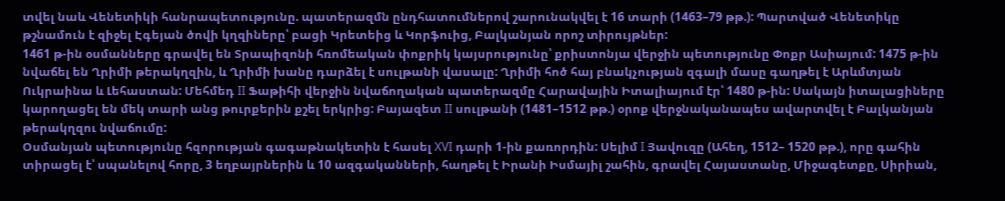տվել նաև Վենետիկի հանրապետությունը. պատերազմն ընդհատումներով շարունակվել է 16 տարի (1463–79 թթ.): Պարտված Վենետիկը թշնամուն է զիջել Էգեյան ծովի կղզիները՝ բացի Կրետեից և Կորֆուից, Բալկանյան որոշ տիրույթներ:
1461 թ-ին օսմանները գրավել են Տրապիզոնի հռոմեական փոքրիկ կայսրությունը՝ քրիստոնյա վերջին պետությունը Փոքր Ասիայում: 1475 թ-ին նվաճել են Ղրիմի թերակղզին, և Ղրիմի խանը դարձել է սուլթանի վասալը: Ղրիմի հոծ հայ բնակչության զգալի մասը գաղթել է Արևմտյան Ուկրաինա և Լեհաստան: Մեհմեդ II Ֆաթիհի վերջին նվաճողական պատերազմը Հարավային Իտալիայում էր՝ 1480 թ-ին: Սակայն իտալացիները կարողացել են մեկ տարի անց թուրքերին քշել երկրից: Բայազետ II սուլթանի (1481–1512 թթ.) օրոք վերջնականապես ավարտվել է Բալկանյան թերակղզու նվաճումը:
Օսմանյան պետությունը հզորության գագաթնակետին է հասել XVI դարի 1-ին քառորդին: Սելիմ I Յավուզը (Ահեղ, 1512– 1520 թթ.), որը գահին տիրացել է՝ սպանելով հորը, 3 եղբայրներին և 10 ազգականների, հաղթել է Իրանի Իսմայիլ շահին, գրավել Հայաստանը, Միջագետքը, Սիրիան,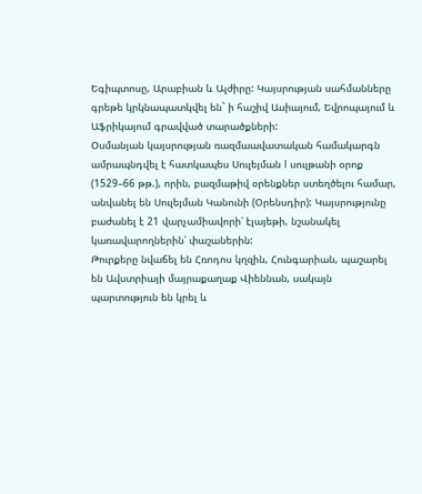Եգիպտոսը, Արաբիան և Ալժիրը: Կայսրության սահմանները գրեթե կրկնապատկվել են` ի հաշիվ Ասիայում, Եվրոպայում և Աֆրիկայում գրավված տարածքների:
Օսմանյան կայսրության ռազմաավատական համակարգն ամրապնդվել է հատկապես Սուլեյման I սուլթանի օրոք (1529–66 թթ.), որին, բազմաթիվ օրենքներ ստեղծելու համար, անվանել են Սուլեյման Կանունի (Օրենսդիր): Կայսրությունը բաժանել է 21 վարչամիավորի՝ էլայեթի, նշանակել կառավարողներին՝ փաշաներին:
Թուրքերը նվաճել են Հռոդոս կղզին, Հունգարիան, պաշարել են Ավստրիայի մայրաքաղաք Վիեննան, սակայն պարտություն են կրել և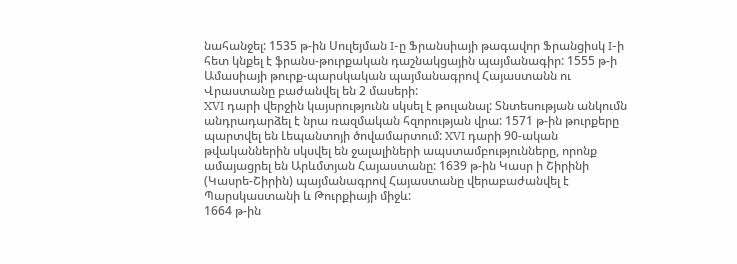նահանջել: 1535 թ-ին Սուլեյման I-ը Ֆրանսիայի թագավոր Ֆրանցիսկ I-ի հետ կնքել է ֆրանս-թուրքական դաշնակցային պայմանագիր: 1555 թ-ի Ամասիայի թուրք-պարսկական պայմանագրով Հայաստանն ու Վրաստանը բաժանվել են 2 մասերի:
XVI դարի վերջին կայսրությունն սկսել է թուլանալ: Տնտեսության անկումն անդրադարձել է նրա ռազմական հզորության վրա: 1571 թ-ին թուրքերը պարտվել են Լեպանտոյի ծովամարտում: XVI դարի 90-ական թվականներին սկսվել են ջալալիների ապստամբությունները, որոնք ամայացրել են Արևմտյան Հայաստանը: 1639 թ-ին Կասր ի Շիրինի (Կասրե-Շիրին) պայմանագրով Հայաստանը վերաբաժանվել է Պարսկաստանի և Թուրքիայի միջև:
1664 թ-ին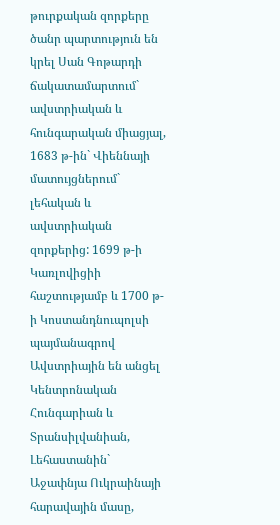թուրքական զորքերը ծանր պարտություն են կրել Սան Գոթարդի ճակատամարտում` ավստրիական և հունգարական միացյալ, 1683 թ-ին` Վիեննայի մատույցներում` լեհական և ավստրիական զորքերից: 1699 թ-ի Կառլովիցիի հաշտությամբ և 1700 թ-ի Կոստանդնուպոլսի պայմանագրով Ավստրիային են անցել Կենտրոնական Հունգարիան և Տրանսիլվանիան, Լեհաստանին` Աջափնյա Ուկրաինայի հարավային մասը,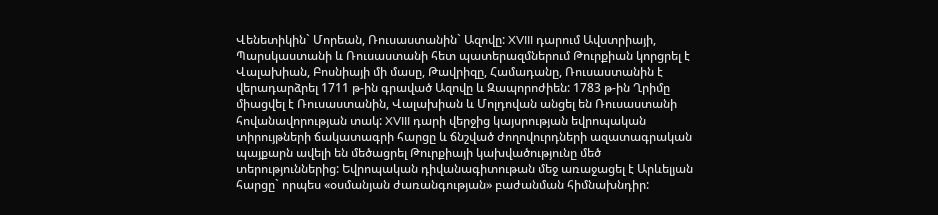Վենետիկին` Մորեան, Ռուսաստանին` Ազովը: XVIII դարում Ավստրիայի, Պարսկաստանի և Ռուսաստանի հետ պատերազմներում Թուրքիան կորցրել է Վալախիան, Բոսնիայի մի մասը, Թավրիզը, Համադանը, Ռուսաստանին է վերադարձրել 1711 թ-ին գրաված Ազովը և Զապորոժիեն: 1783 թ-ին Ղրիմը միացվել է Ռուսաստանին, Վալախիան և Մոլդովան անցել են Ռուսաստանի հովանավորության տակ: XVIII դարի վերջից կայսրության եվրոպական տիրույթների ճակատագրի հարցը և ճնշված ժողովուրդների ազատագրական պայքարն ավելի են մեծացրել Թուրքիայի կախվածությունը մեծ տերություններից: Եվրոպական դիվանագիտութան մեջ առաջացել է Արևելյան հարցը` որպես «օսմանյան ժառանգության» բաժանման հիմնախնդիր: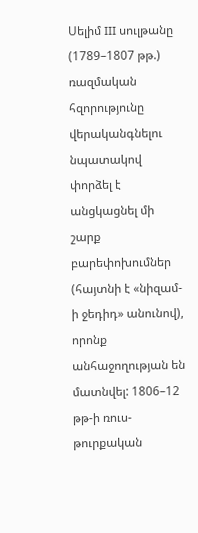Սելիմ III սուլթանը (1789–1807 թթ.) ռազմական հզորությունը վերականգնելու նպատակով փորձել է անցկացնել մի շարք բարեփոխումներ (հայտնի է «նիզամ-ի ջեդիդ» անունով), որոնք անհաջողության են մատնվել: 1806–12 թթ-ի ռուս-թուրքական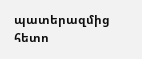պատերազմից հետո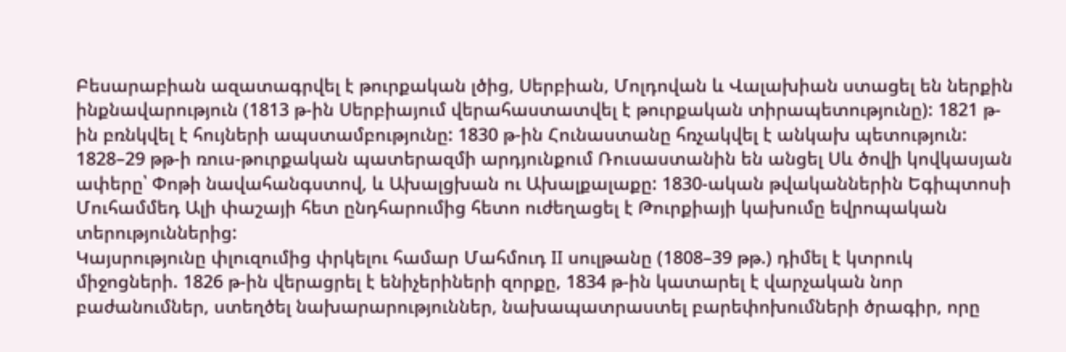Բեսարաբիան ազատագրվել է թուրքական լծից, Սերբիան, Մոլդովան և Վալախիան ստացել են ներքին ինքնավարություն (1813 թ-ին Սերբիայում վերահաստատվել է թուրքական տիրապետությունը): 1821 թ-ին բռնկվել է հույների ապստամբությունը: 1830 թ-ին Հունաստանը հռչակվել է անկախ պետություն: 1828–29 թթ-ի ռուս-թուրքական պատերազմի արդյունքում Ռուսաստանին են անցել Սև ծովի կովկասյան ափերը՝ Փոթի նավահանգստով, և Ախալցխան ու Ախալքալաքը: 1830-ական թվականներին Եգիպտոսի Մուհամմեդ Ալի փաշայի հետ ընդհարումից հետո ուժեղացել է Թուրքիայի կախումը եվրոպական տերություններից:
Կայսրությունը փլուզումից փրկելու համար Մահմուդ II սուլթանը (1808–39 թթ.) դիմել է կտրուկ միջոցների. 1826 թ-ին վերացրել է ենիչերիների զորքը, 1834 թ-ին կատարել է վարչական նոր բաժանումներ, ստեղծել նախարարություններ, նախապատրաստել բարեփոխումների ծրագիր, որը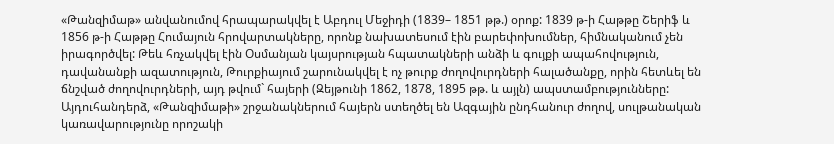«Թանզիմաթ» անվանումով հրապարակվել է Աբդուլ Մեջիդի (1839– 1851 թթ.) օրոք: 1839 թ-ի Հաթթը Շերիֆ և 1856 թ-ի Հաթթը Հումայուն հրովարտակները, որոնք նախատեսում էին բարեփոխումներ, հիմնականում չեն իրագործվել: Թեև հռչակվել էին Օսմանյան կայսրության հպատակների անձի և գույքի ապահովություն, դավանանքի ազատություն, Թուրքիայում շարունակվել է ոչ թուրք ժողովուրդների հալածանքը, որին հետևել են ճնշված ժողովուրդների, այդ թվում` հայերի (Զեյթունի 1862, 1878, 1895 թթ. և այլն) ապստամբությունները: Այդուհանդերձ, «Թանզիմաթի» շրջանակներում հայերն ստեղծել են Ազգային ընդհանուր ժողով, սուլթանական կառավարությունը որոշակի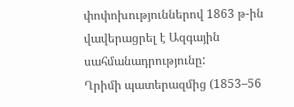փոփոխություններով 1863 թ-ին վավերացրել է Ազգային սահմանադրությունը:
Ղրիմի պատերազմից (1853–56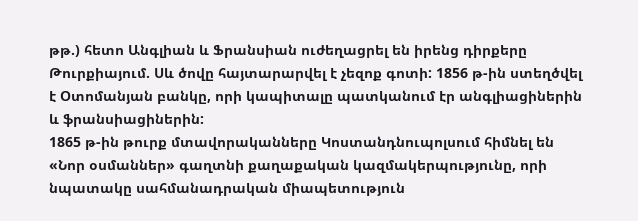թթ.) հետո Անգլիան և Ֆրանսիան ուժեղացրել են իրենց դիրքերը Թուրքիայում. Սև ծովը հայտարարվել է չեզոք գոտի: 1856 թ-ին ստեղծվել է Օտոմանյան բանկը, որի կապիտալը պատկանում էր անգլիացիներին և ֆրանսիացիներին:
1865 թ-ին թուրք մտավորականները Կոստանդնուպոլսում հիմնել են «Նոր օսմաններ» գաղտնի քաղաքական կազմակերպությունը, որի նպատակը սահմանադրական միապետություն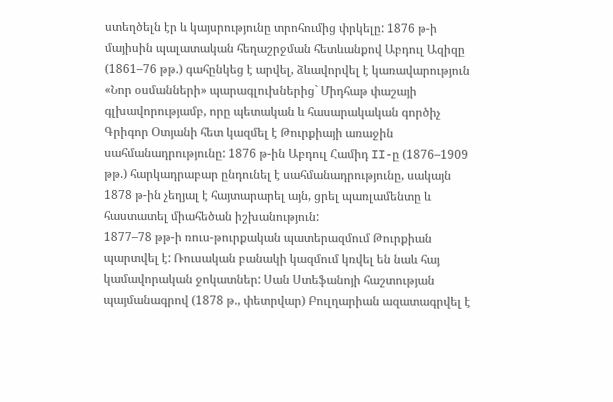ստեղծելն էր և կայսրությունը տրոհումից փրկելը: 1876 թ-ի մայիսին պալատական հեղաշրջման հետևանքով Աբդուլ Ազիզը (1861–76 թթ.) գահընկեց է արվել, ձևավորվել է կառավարություն «Նոր օսմանների» պարագլուխներից` Միդհաթ փաշայի գլխավորությամբ, որը պետական և հասարակական գործիչ Գրիգոր Օտյանի հետ կազմել է Թուրքիայի առաջին սահմանադրությունը: 1876 թ-ին Աբդուլ Համիդ II-ը (1876–1909 թթ.) հարկադրաբար ընդունել է սահմանադրությունը, սակայն 1878 թ-ին չեղյալ է հայտարարել այն, ցրել պառլամենտը և հաստատել միահեծան իշխանություն:
1877–78 թթ-ի ռուս-թուրքական պատերազմում Թուրքիան պարտվել է: Ռուսական բանակի կազմում կռվել են նաև հայ կամավորական ջոկատներ: Սան Ստեֆանոյի հաշտության պայմանագրով (1878 թ., փետրվար) Բուլղարիան ազատագրվել է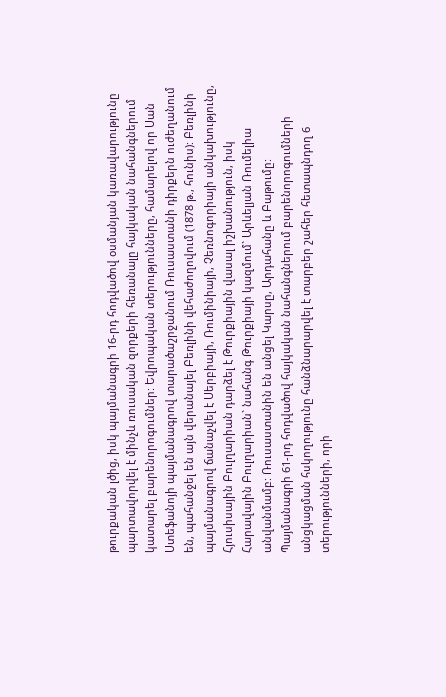թուրքական լծից, իսկ պայմանագրի 16-րդ հոդվածով օսմանյան կառավարությունը պարտավորվել է մինչև ռուսական զորքերի հեռանալը հայկական նահանգներում կատարել բարենորոգումներ: Եվրոպական տերությունները, համարելով որ Սան Ստեֆանոյի պայմանագրով տարածաշրջանում Ռուսաստանի դիրքերն ուժեղանում են, պահանջել են այն վերանայել Բեռլինի վեհաժողովում (1878 թ., հունիս): Բեռլինի պայմանագրով ճանաչվել է Սերբիայի, Ռումինիայի, Չեռնոգորիայի անկախությունը, Հյուսիսային Բուլղարիան դարձել է Թուրքիային վասալ իշխանություն, իսկ Հարավային Բուլղարիան` նահանգ Թուրքիայի կազմում` Արևելյան Ռումելիա անվանմամբ: Ռուսաստանին են անցել Կարսը, Արդահանը և Բաթումը: Պայմանագրի 61-րդ հոդվածով հայկական նահանգներում բարենորոգումների անցկացման հսկողությունը հանձնարարվել է տարբեր շահեր հետապնդող 6 տերությունների, որի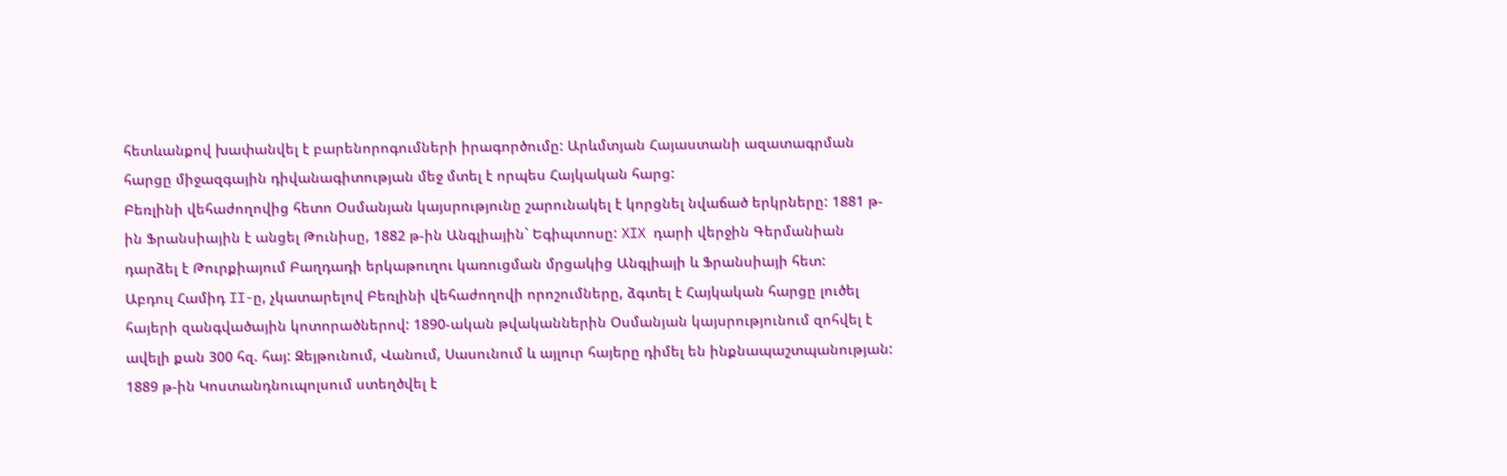հետևանքով խափանվել է բարենորոգումների իրագործումը: Արևմտյան Հայաստանի ազատագրման հարցը միջազգային դիվանագիտության մեջ մտել է որպես Հայկական հարց:
Բեռլինի վեհաժողովից հետո Օսմանյան կայսրությունը շարունակել է կորցնել նվաճած երկրները: 1881 թ-ին Ֆրանսիային է անցել Թունիսը, 1882 թ-ին Անգլիային` Եգիպտոսը: XIX դարի վերջին Գերմանիան դարձել է Թուրքիայում Բաղդադի երկաթուղու կառուցման մրցակից Անգլիայի և Ֆրանսիայի հետ:
Աբդուլ Համիդ II-ը, չկատարելով Բեռլինի վեհաժողովի որոշումները, ձգտել է Հայկական հարցը լուծել հայերի զանգվածային կոտորածներով: 1890-ական թվականներին Օսմանյան կայսրությունում զոհվել է ավելի քան 300 հզ. հայ: Զեյթունում, Վանում, Սասունում և այլուր հայերը դիմել են ինքնապաշտպանության:
1889 թ-ին Կոստանդնուպոլսում ստեղծվել է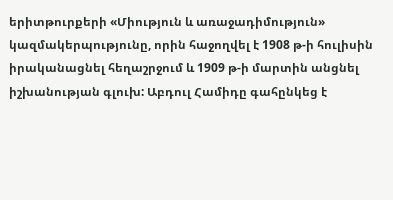երիտթուրքերի «Միություն և առաջադիմություն» կազմակերպությունը, որին հաջողվել է 1908 թ-ի հուլիսին իրականացնել հեղաշրջում և 1909 թ-ի մարտին անցնել իշխանության գլուխ: Աբդուլ Համիդը գահընկեց է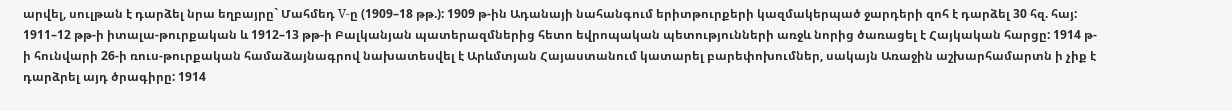արվել, սուլթան է դարձել նրա եղբայրը` Մահմեդ V-ը (1909–18 թթ.): 1909 թ-ին Ադանայի նահանգում երիտթուրքերի կազմակերպած ջարդերի զոհ է դարձել 30 հզ. հայ: 1911–12 թթ-ի իտալա-թուրքական և 1912–13 թթ-ի Բալկանյան պատերազմներից հետո եվրոպական պետությունների առջև նորից ծառացել է Հայկական հարցը: 1914 թ-ի հունվարի 26-ի ռուս-թուրքական համաձայնագրով նախատեսվել է Արևմտյան Հայաստանում կատարել բարեփոխումներ, սակայն Առաջին աշխարհամարտն ի չիք է դարձրել այդ ծրագիրը: 1914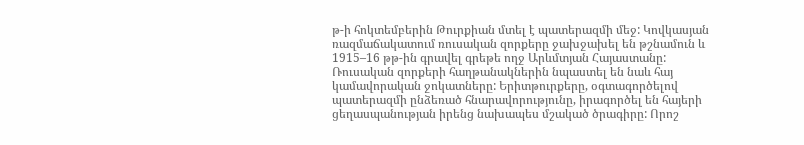թ-ի հոկտեմբերին Թուրքիան մտել է պատերազմի մեջ: Կովկասյան ռազմաճակատում ռուսական զորքերը ջախջախել են թշնամուն և 1915–16 թթ-ին գրավել գրեթե ողջ Արևմտյան Հայաստանը: Ռուսական զորքերի հաղթանակներին նպաստել են նաև հայ կամավորական ջոկատները: Երիտթուրքերը, օգտագործելով պատերազմի ընձեռած հնարավորությունը, իրագործել են հայերի ցեղասպանության իրենց նախապես մշակած ծրագիրը: Որոշ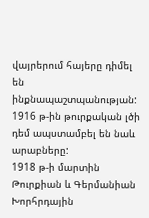վայրերում հայերը դիմել են ինքնապաշտպանության: 1916 թ-ին թուրքական լծի դեմ ապստամբել են նաև արաբները:
1918 թ-ի մարտին Թուրքիան և Գերմանիան Խորհրդային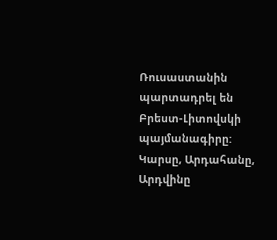Ռուսաստանին պարտադրել են Բրեստ-Լիտովսկի պայմանագիրը: Կարսը, Արդահանը, Արդվինը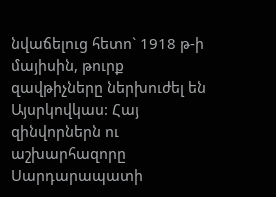նվաճելուց հետո` 1918 թ-ի մայիսին, թուրք զավթիչները ներխուժել են Այսրկովկաս: Հայ զինվորներն ու աշխարհազորը Սարդարապատի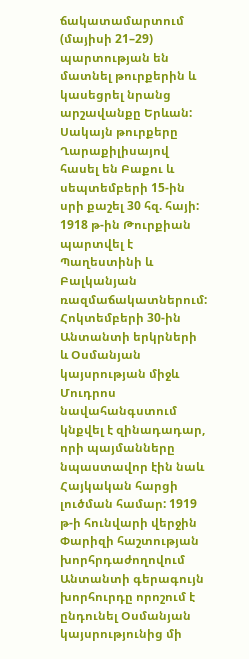ճակատամարտում (մայիսի 21–29) պարտության են մատնել թուրքերին և կասեցրել նրանց արշավանքը Երևան: Սակայն թուրքերը Ղարաքիլիսայով հասել են Բաքու և սեպտեմբերի 15-ին սրի քաշել 30 հզ. հայի:
1918 թ-ին Թուրքիան պարտվել է Պաղեստինի և Բալկանյան ռազմաճակատներում: Հոկտեմբերի 30-ին Անտանտի երկրների և Օսմանյան կայսրության միջև Մուդրոս նավահանգստում կնքվել է զինադադար, որի պայմանները նպաստավոր էին նաև Հայկական հարցի լուծման համար: 1919 թ-ի հունվարի վերջին Փարիզի հաշտության խորհրդաժողովում Անտանտի գերագույն խորհուրդը որոշում է ընդունել Օսմանյան կայսրությունից մի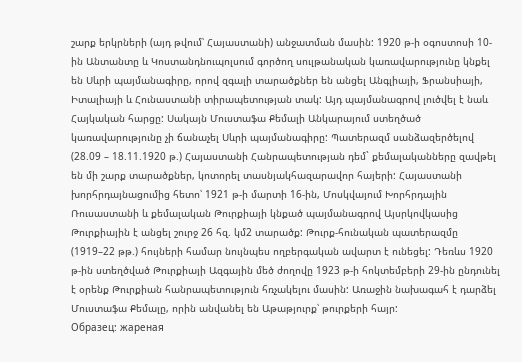շարք երկրների (այդ թվում՝ Հայաստանի) անջատման մասին: 1920 թ-ի օգոստոսի 10-ին Անտանտը և Կոստանդնուպոլսում գործող սուլթանական կառավարությունը կնքել են Սևրի պայմանագիրը, որով զգալի տարածքներ են անցել Անգլիայի, Ֆրանսիայի, Իտալիայի և Հունաստանի տիրապետության տակ: Այդ պայմանագրով լուծվել է նաև Հայկական հարցը: Սակայն Մուստաֆա Քեմալի Անկարայում ստեղծած կառավարությունը չի ճանաչել Սևրի պայմանագիրը: Պատերազմ սանձազերծելով (28.09 – 18.11.1920 թ.) Հայաստանի Հանրապետության դեմ` քեմալականները զավթել են մի շարք տարածքներ, կոտորել տասնյակհազարավոր հայերի: Հայաստանի խորհրդայնացումից հետո՝ 1921 թ-ի մարտի 16-ին, Մոսկվայում Խորհրդային Ռուսաստանի և քեմալական Թուրքիայի կնքած պայմանագրով Այսրկովկասից Թուրքիային է անցել շուրջ 26 հզ. կմ2 տարածք: Թուրք-հունական պատերազմը (1919–22 թթ.) հույների համար նույնպես ողբերգական ավարտ է ունեցել: Դեռևս 1920 թ-ին ստեղծված Թուրքիայի Ազգային մեծ ժողովը 1923 թ-ի հոկտեմբերի 29-ին ընդունել է օրենք Թուրքիան հանրապետություն հռչակելու մասին: Առաջին նախագահ է դարձել Մուստաֆա Քեմալը, որին անվանել են Աթաթյուրք՝ թուրքերի հայր:
Образец: жареная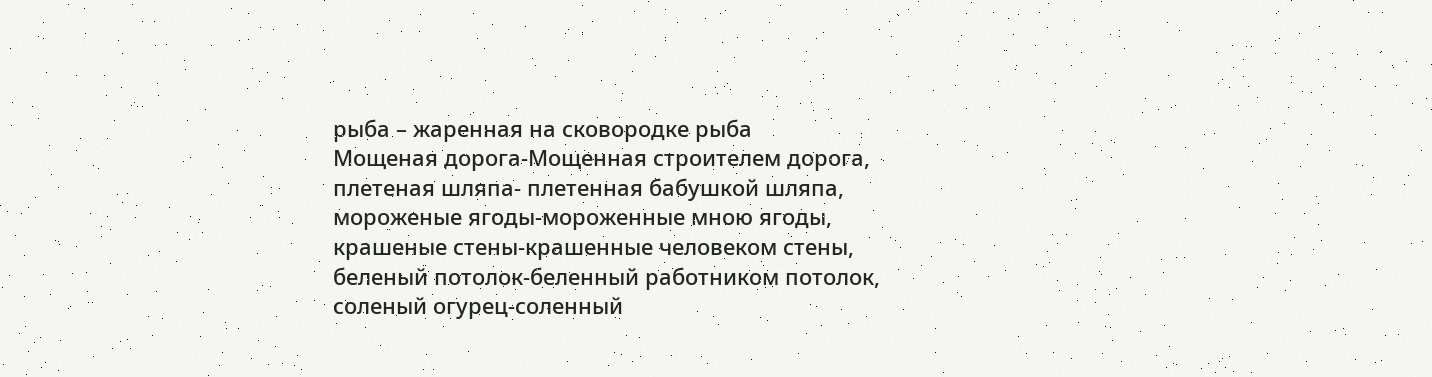рыба – жаренная на сковородке рыба
Мощеная дорога-Мощенная строителем дорога,
плетеная шляпа- плетенная бабушкой шляпа,
мороженые ягоды-мороженные мною ягоды,
крашеные стены-крашенные человеком стены,
беленый потолок-беленный работником потолок,
соленый огурец-соленный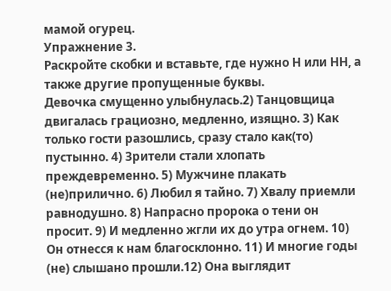мамой огурец.
Упражнение 3.
Раскройте скобки и вставьте, где нужно Н или НН, а также другие пропущенные буквы.
Девочка смущенно улыбнулась.2) Танцовщица двигалась грациозно, медленно, изящно. 3) Как только гости разошлись, сразу стало как(то) пустынно. 4) Зрители стали хлопать преждевременно. 5) Мужчине плакать (не)прилично. 6) Любил я тайно. 7) Хвалу приемли равнодушно. 8) Напрасно пророка о тени он просит. 9) И медленно жгли их до утра огнем. 10) Он отнесся к нам благосклонно. 11) И многие годы (не) слышано прошли.12) Она выглядит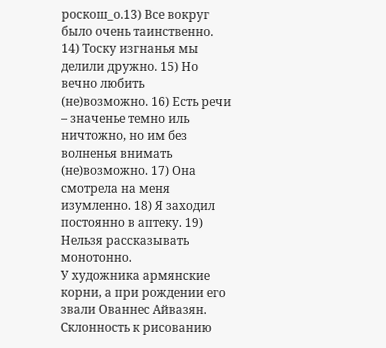роскош_о.13) Все вокруг было очень таинственно. 14) Тоску изгнанья мы делили дружно. 15) Но вечно любить (не)возможно. 16) Есть речи – значенье темно иль ничтожно, но им без волненья внимать (не)возможно. 17) Она смотрела на меня изумленно. 18) Я заходил постоянно в аптеку. 19) Нельзя рассказывать монотонно.
У художника армянские корни, а при рождении его звали Ованнес Айвазян.
Склонность к рисованию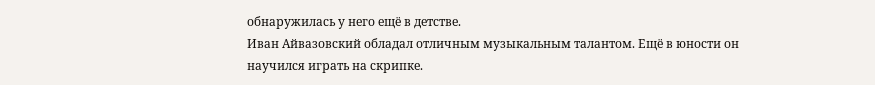обнаружилась у него ещё в детстве.
Иван Айвазовский обладал отличным музыкальным талантом. Ещё в юности он научился играть на скрипке.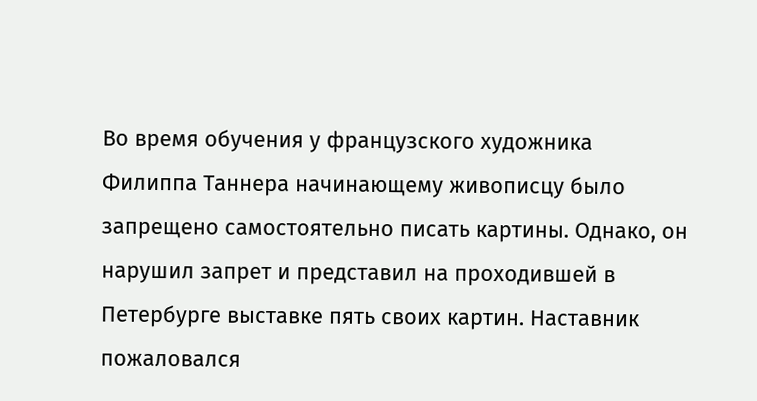Во время обучения у французского художника Филиппа Таннера начинающему живописцу было запрещено самостоятельно писать картины. Однако, он нарушил запрет и представил на проходившей в Петербурге выставке пять своих картин. Наставник пожаловался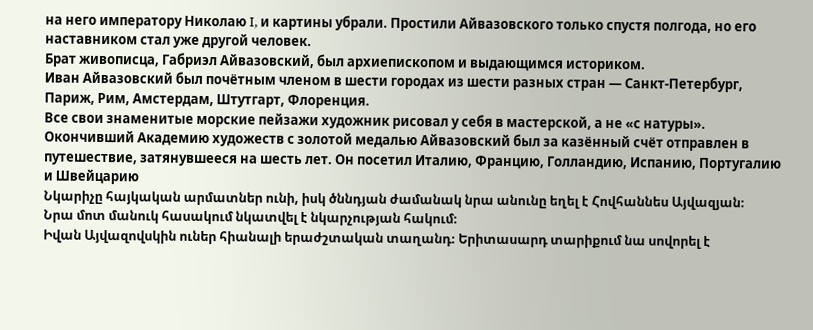на него императору Николаю I, и картины убрали. Простили Айвазовского только спустя полгода, но его наставником стал уже другой человек.
Брат живописца, Габриэл Айвазовский, был архиепископом и выдающимся историком.
Иван Айвазовский был почётным членом в шести городах из шести разных стран — Санкт-Петербург, Париж, Рим, Амстердам, Штутгарт, Флоренция.
Все свои знаменитые морские пейзажи художник рисовал у себя в мастерской, а не «с натуры».
Окончивший Академию художеств с золотой медалью Айвазовский был за казённый счёт отправлен в путешествие, затянувшееся на шесть лет. Он посетил Италию, Францию, Голландию, Испанию, Португалию и Швейцарию
Նկարիչը հայկական արմատներ ունի, իսկ ծննդյան ժամանակ նրա անունը եղել է Հովհաննես Այվազյան։
Նրա մոտ մանուկ հասակում նկատվել է նկարչության հակում։
Իվան Այվազովսկին ուներ հիանալի երաժշտական տաղանդ։ Երիտասարդ տարիքում նա սովորել է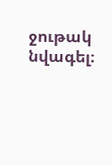ջութակ նվագել։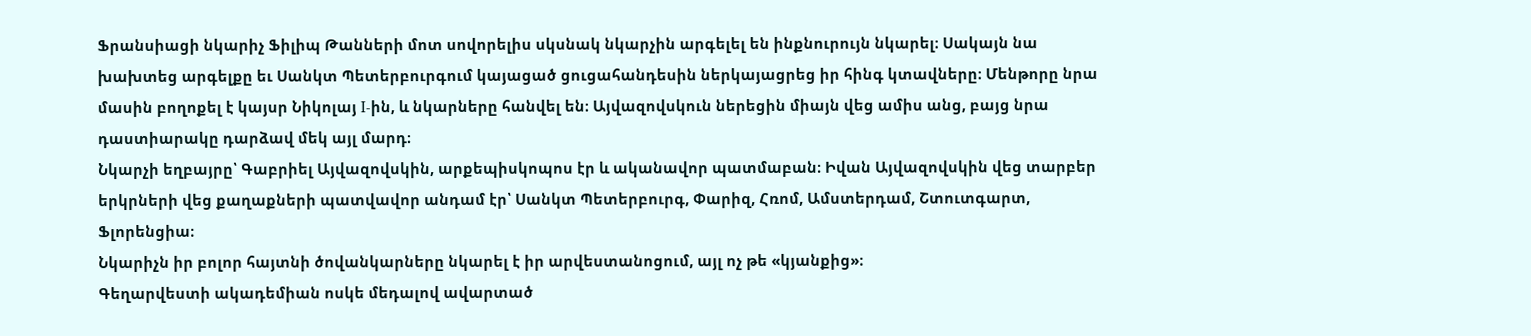Ֆրանսիացի նկարիչ Ֆիլիպ Թանների մոտ սովորելիս սկսնակ նկարչին արգելել են ինքնուրույն նկարել։ Սակայն նա խախտեց արգելքը եւ Սանկտ Պետերբուրգում կայացած ցուցահանդեսին ներկայացրեց իր հինգ կտավները։ Մենթորը նրա մասին բողոքել է կայսր Նիկոլայ I-ին, և նկարները հանվել են։ Այվազովսկուն ներեցին միայն վեց ամիս անց, բայց նրա դաստիարակը դարձավ մեկ այլ մարդ։
Նկարչի եղբայրը՝ Գաբրիել Այվազովսկին, արքեպիսկոպոս էր և ականավոր պատմաբան։ Իվան Այվազովսկին վեց տարբեր երկրների վեց քաղաքների պատվավոր անդամ էր՝ Սանկտ Պետերբուրգ, Փարիզ, Հռոմ, Ամստերդամ, Շտուտգարտ, Ֆլորենցիա։
Նկարիչն իր բոլոր հայտնի ծովանկարները նկարել է իր արվեստանոցում, այլ ոչ թե «կյանքից»։
Գեղարվեստի ակադեմիան ոսկե մեդալով ավարտած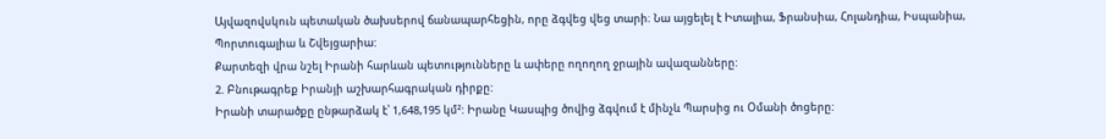Այվազովսկուն պետական ծախսերով ճանապարհեցին, որը ձգվեց վեց տարի։ Նա այցելել է Իտալիա, Ֆրանսիա, Հոլանդիա, Իսպանիա, Պորտուգալիա և Շվեյցարիա:
Քարտեզի վրա նշել Իրանի հարևան պետությունները և ափերը ողողող ջրային ավազանները:
2. Բնութագրեք Իրանյի աշխարհագրական դիրքը:
Իրանի տարածքը ընթարձակ է՝ 1,648,195 կմ²: Իրանը Կասպից ծովից ձգվում է մինչև Պարսից ու Օմանի ծոցերը: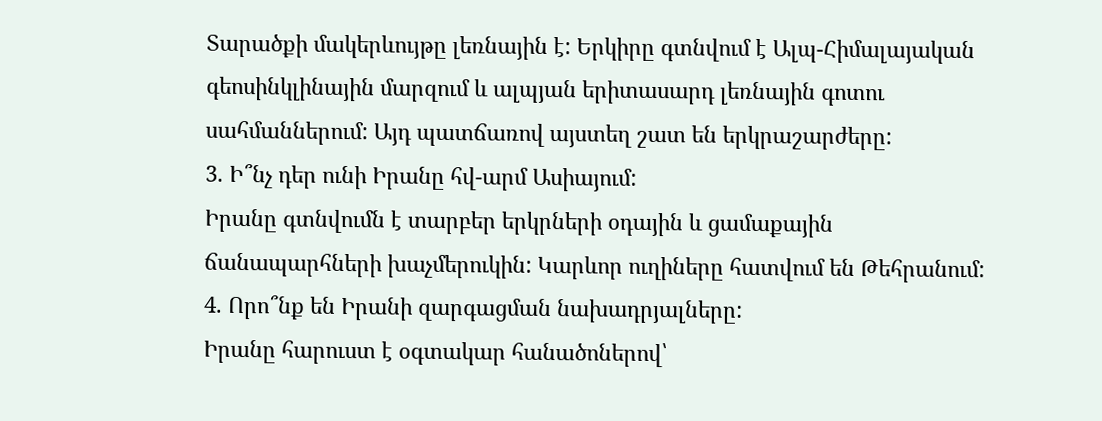Տարածքի մակերևույթը լեռնային է: Երկիրը գտնվում է Ալպ-Հիմալայական գեոսինկլինային մարզում և ալպյան երիտասարդ լեռնային գոտու սահմաններում: Այդ պատճառով այստեղ շատ են երկրաշարժերը:
3. Ի՞նչ դեր ունի Իրանը հվ-արմ Ասիայում:
Իրանը գտնվումն է տարբեր երկրների օդային և ցամաքային ճանապարհների խաչմերուկին: Կարևոր ուղիները հատվում են Թեհրանում:
4. Որո՞նք են Իրանի զարգացման նախադրյալները:
Իրանը հարուստ է օգտակար հանածոներով՝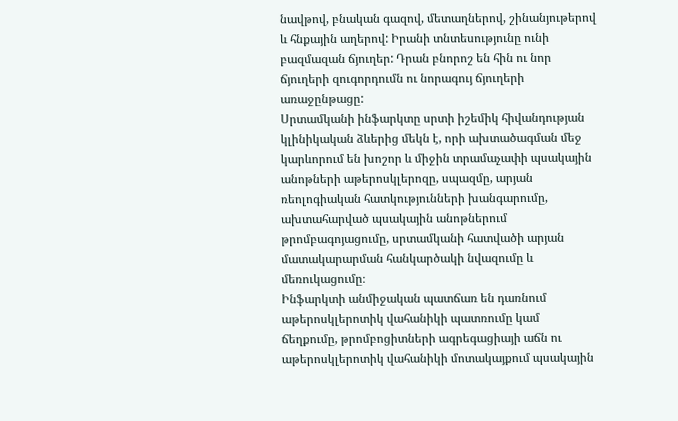նավթով, բնական գազով, մետաղներով, շինանյութերով և հնքային աղերով: Իրանի տնտեսությունը ունի բազմազան ճյուղեր: Դրան բնորոշ են հին ու նոր ճյուղերի զուգորդումն ու նորագույ ճյուղերի առաջընթացը:
Սրտամկանի ինֆարկտը սրտի իշեմիկ հիվանդության կլինիկական ձևերից մեկն է, որի ախտածագման մեջ կարևորում են խոշոր և միջին տրամաչափի պսակային անոթների աթերոսկլերոզը, սպազմը, արյան ռեոլոգիական հատկությունների խանգարումը, ախտահարված պսակային անոթներում թրոմբագոյացումը, սրտամկանի հատվածի արյան մատակարարման հանկարծակի նվազումը և մեռուկացումը։
Ինֆարկտի անմիջական պատճառ են դառնում աթերոսկլերոտիկ վահանիկի պատռումը կամ ճեղքումը, թրոմբոցիտների ագրեգացիայի աճն ու աթերոսկլերոտիկ վահանիկի մոտակայքում պսակային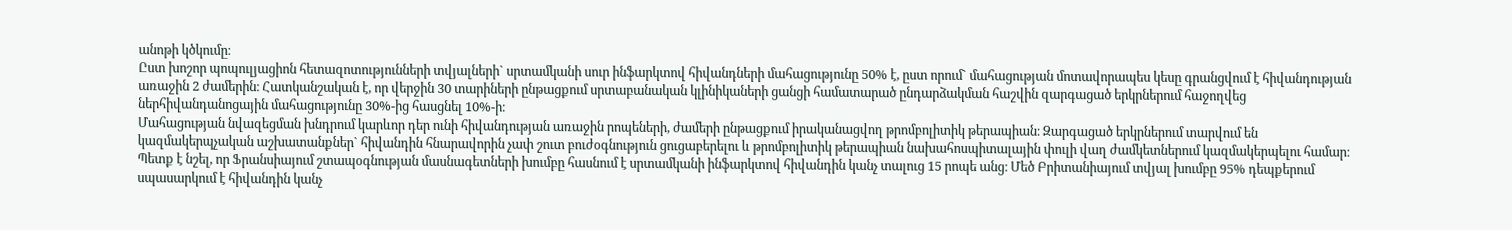անոթի կծկումը։
Ըստ խոշոր պոպուլյացիոն հետազոտությունների տվյալների` սրտամկանի սուր ինֆարկտով հիվանդների մահացությունը 50% է, ըստ որում` մահացության մոտավորապես կեսը գրանցվում է հիվանդության առաջին 2 ժամերին։ Հատկանշական է, որ վերջին 30 տարիների ընթացքում սրտաբանական կլինիկաների ցանցի համատարած ընդարձակման հաշվին զարգացած երկրներում հաջողվեց ներհիվանդանոցային մահացությունը 30%-ից հասցնել 10%-ի։
Մահացության նվազեցման խնդրում կարևոր դեր ունի հիվանդության առաջին րոպեների, ժամերի ընթացքում իրականացվող թրոմբոլիտիկ թերապիան։ Զարգացած երկրներում տարվում են կազմակերպչական աշխատանքներ` հիվանդին հնարավորին չափ շուտ բուժօգնություն ցուցաբերելու և թրոմբոլիտիկ թերապիան նախահոսպիտալային փուլի վաղ ժամկետներում կազմակերպելու համար։
Պետք է նշել, որ Ֆրանսիայում շտապօգնության մասնագետների խումբը հասնում է սրտամկանի ինֆարկտով հիվանդին կանչ տալուց 15 րոպե անց։ Մեծ Բրիտանիայում տվյալ խումբը 95% դեպքերում սպասարկում է հիվանդին կանչ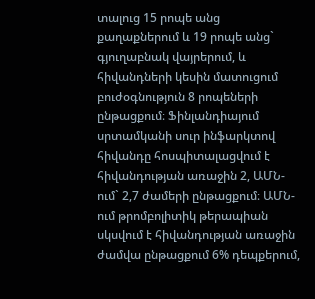տալուց 15 րոպե անց քաղաքներում և 19 րոպե անց` գյուղաբնակ վայրերում, և հիվանդների կեսին մատուցում բուժօգնություն 8 րոպեների ընթացքում։ Ֆինլանդիայում սրտամկանի սուր ինֆարկտով հիվանդը հոսպիտալացվում է հիվանդության առաջին 2, ԱՄՆ-ում` 2,7 ժամերի ընթացքում։ ԱՄՆ-ում թրոմբոլիտիկ թերապիան սկսվում է հիվանդության առաջին ժամվա ընթացքում 6% դեպքերում,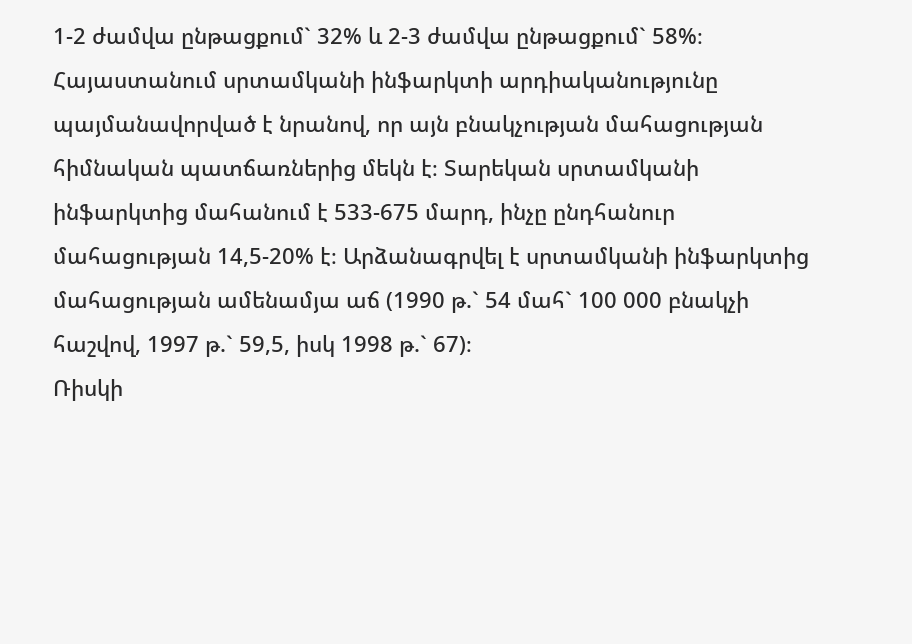1-2 ժամվա ընթացքում` 32% և 2-3 ժամվա ընթացքում` 58%։
Հայաստանում սրտամկանի ինֆարկտի արդիականությունը պայմանավորված է նրանով, որ այն բնակչության մահացության հիմնական պատճառներից մեկն է։ Տարեկան սրտամկանի ինֆարկտից մահանում է 533-675 մարդ, ինչը ընդհանուր մահացության 14,5-20% է։ Արձանագրվել է սրտամկանի ինֆարկտից մահացության ամենամյա աճ (1990 թ.` 54 մահ` 100 000 բնակչի հաշվով, 1997 թ.` 59,5, իսկ 1998 թ.` 67)։
Ռիսկի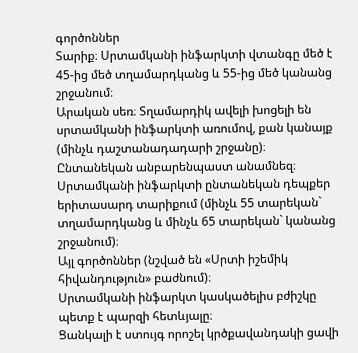գործոններ
Տարիք։ Սրտամկանի ինֆարկտի վտանգը մեծ է 45-ից մեծ տղամարդկանց և 55-ից մեծ կանանց շրջանում։
Արական սեռ։ Տղամարդիկ ավելի խոցելի են սրտամկանի ինֆարկտի առումով, քան կանայք (մինչև դաշտանադադարի շրջանը)։
Ընտանեկան անբարենպաստ անամնեզ։ Սրտամկանի ինֆարկտի ընտանեկան դեպքեր երիտասարդ տարիքում (մինչև 55 տարեկան` տղամարդկանց և մինչև 65 տարեկան` կանանց շրջանում)։
Այլ գործոններ (նշված են «Սրտի իշեմիկ հիվանդություն» բաժնում)։
Սրտամկանի ինֆարկտ կասկածելիս բժիշկը պետք է պարզի հետևյալը։
Ցանկալի է ստույգ որոշել կրծքավանդակի ցավի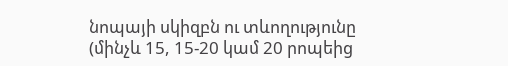նոպայի սկիզբն ու տևողությունը (մինչև 15, 15-20 կամ 20 րոպեից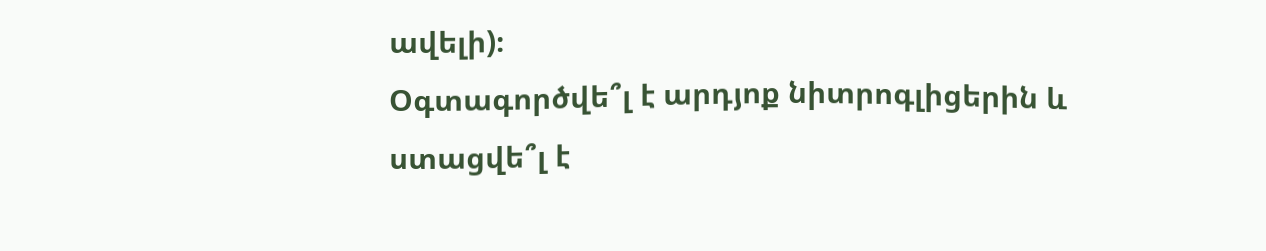ավելի)։
Օգտագործվե՞լ է արդյոք նիտրոգլիցերին և ստացվե՞լ է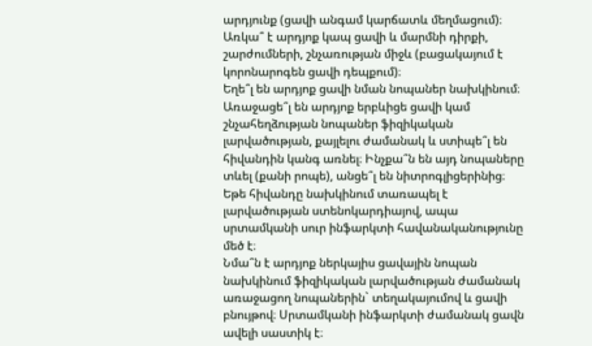արդյունք (ցավի անգամ կարճատև մեղմացում)։
Առկա՞ է արդյոք կապ ցավի և մարմնի դիրքի, շարժումների, շնչառության միջև (բացակայում է կորոնարոգեն ցավի դեպքում)։
Եղե՞լ են արդյոք ցավի նման նոպաներ նախկինում։
Առաջացե՞լ են արդյոք երբևիցե ցավի կամ շնչահեղձության նոպաներ ֆիզիկական լարվածության, քայլելու ժամանակ և ստիպե՞լ են հիվանդին կանգ առնել։ Ինչքա՞ն են այդ նոպաները տևել (քանի րոպե), անցե՞լ են նիտրոգլիցերինից։ Եթե հիվանդը նախկինում տառապել է լարվածության ստենոկարդիայով, ապա սրտամկանի սուր ինֆարկտի հավանականությունը մեծ է։
Նմա՞ն է արդյոք ներկայիս ցավային նոպան նախկինում ֆիզիկական լարվածության ժամանակ առաջացող նոպաներին` տեղակայումով և ցավի բնույթով։ Սրտամկանի ինֆարկտի ժամանակ ցավն ավելի սաստիկ է։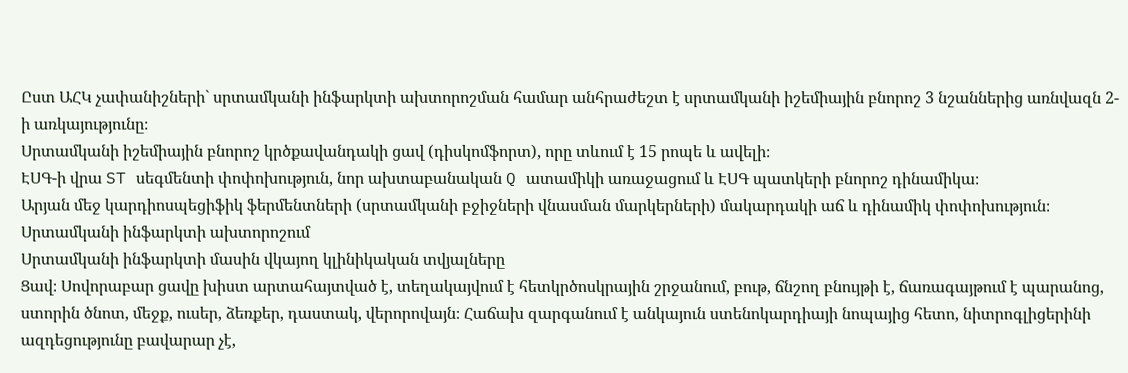Ըստ ԱՀԿ չափանիշների` սրտամկանի ինֆարկտի ախտորոշման համար անհրաժեշտ է սրտամկանի իշեմիային բնորոշ 3 նշաններից առնվազն 2-ի առկայությունը։
Սրտամկանի իշեմիային բնորոշ կրծքավանդակի ցավ (դիսկոմֆորտ), որը տևում է 15 րոպե և ավելի։
ԷՍԳ-ի վրա ST սեգմենտի փոփոխություն, նոր ախտաբանական Q ատամիկի առաջացում և ԷՍԳ պատկերի բնորոշ դինամիկա։
Արյան մեջ կարդիոսպեցիֆիկ ֆերմենտների (սրտամկանի բջիջների վնասման մարկերների) մակարդակի աճ և դինամիկ փոփոխություն։
Սրտամկանի ինֆարկտի ախտորոշում
Սրտամկանի ինֆարկտի մասին վկայող կլինիկական տվյալները
Ցավ։ Սովորաբար ցավը խիստ արտահայտված է, տեղակայվում է հետկրծոսկրային շրջանում, բութ, ճնշող բնույթի է, ճառագայթում է պարանոց, ստորին ծնոտ, մեջք, ուսեր, ձեռքեր, դաստակ, վերորովայն։ Հաճախ զարգանում է անկայուն ստենոկարդիայի նոպայից հետո, նիտրոգլիցերինի ազդեցությունը բավարար չէ,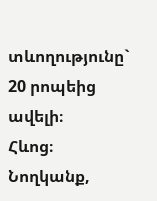տևողությունը` 20 րոպեից ավելի։
Հևոց։
Նողկանք,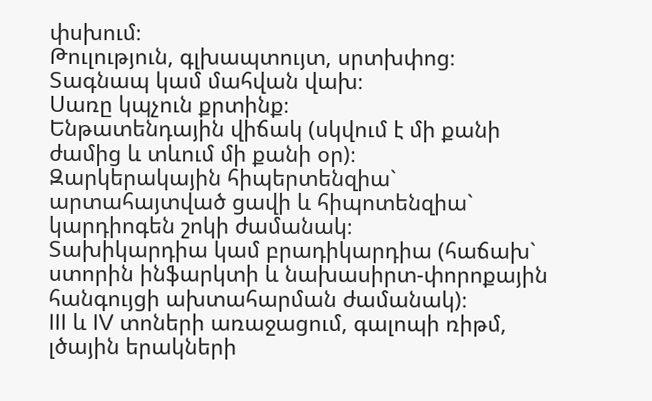փսխում։
Թուլություն, գլխապտույտ, սրտխփոց։
Տագնապ կամ մահվան վախ։
Սառը կպչուն քրտինք։
Ենթատենդային վիճակ (սկվում է մի քանի ժամից և տևում մի քանի օր)։
Զարկերակային հիպերտենզիա` արտահայտված ցավի և հիպոտենզիա` կարդիոգեն շոկի ժամանակ։
Տախիկարդիա կամ բրադիկարդիա (հաճախ` ստորին ինֆարկտի և նախասիրտ-փորոքային հանգույցի ախտահարման ժամանակ)։
III և IV տոների առաջացում, գալոպի ռիթմ, լծային երակների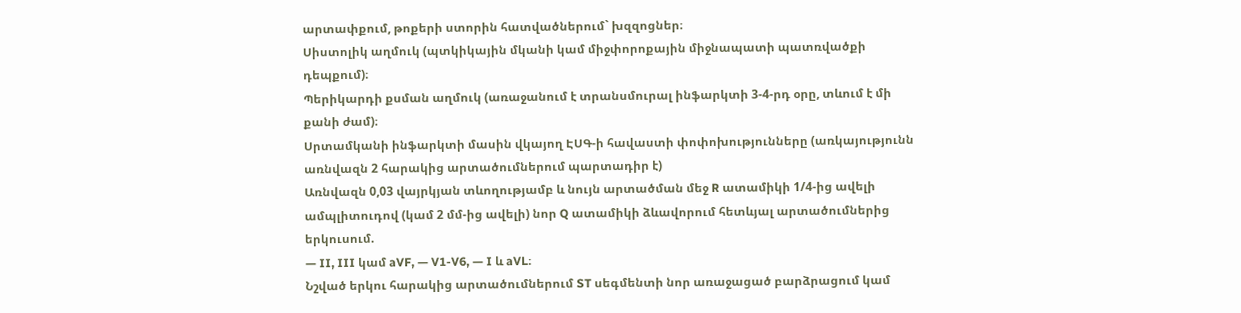արտափքում, թոքերի ստորին հատվածներում` խզզոցներ։
Սիստոլիկ աղմուկ (պտկիկային մկանի կամ միջփորոքային միջնապատի պատռվածքի դեպքում)։
Պերիկարդի քսման աղմուկ (առաջանում է տրանսմուրալ ինֆարկտի 3-4-րդ օրը, տևում է մի քանի ժամ)։
Սրտամկանի ինֆարկտի մասին վկայող ԷՍԳ-ի հավաստի փոփոխությունները (առկայությունն առնվազն 2 հարակից արտածումներում պարտադիր է)
Առնվազն 0,03 վայրկյան տևողությամբ և նույն արտածման մեջ R ատամիկի 1/4-ից ավելի ամպլիտուդով (կամ 2 մմ-ից ավելի) նոր Q ատամիկի ձևավորում հետևյալ արտածումներից երկուսում.
— II, III կամ aVF, — V1-V6, — I և aVL։
Նշված երկու հարակից արտածումներում ST սեգմենտի նոր առաջացած բարձրացում կամ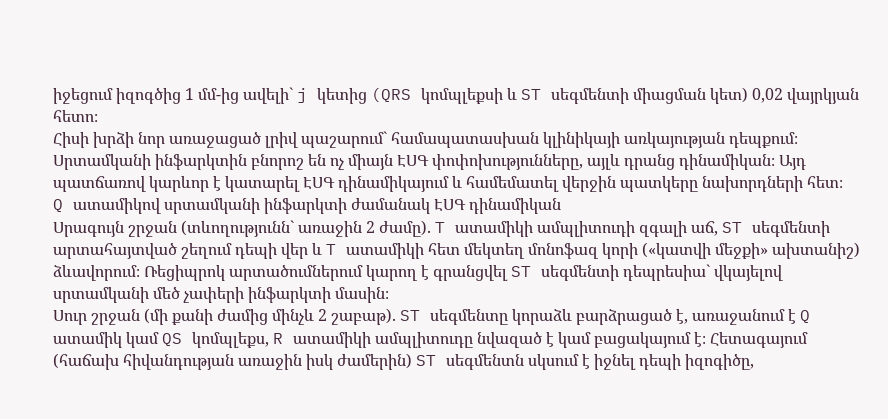իջեցում իզոգծից 1 մմ-ից ավելի` j կետից (QRS կոմպլեքսի և ST սեգմենտի միացման կետ) 0,02 վայրկյան հետո։
Հիսի խրձի նոր առաջացած լրիվ պաշարում` համապատասխան կլինիկայի առկայության դեպքում։
Սրտամկանի ինֆարկտին բնորոշ են ոչ միայն ԷՍԳ փոփոխությունները, այլև դրանց դինամիկան։ Այդ պատճառով կարևոր է կատարել ԷՍԳ դինամիկայում և համեմատել վերջին պատկերը նախորդների հետ։
Q ատամիկով սրտամկանի ինֆարկտի ժամանակ ԷՍԳ դինամիկան
Սրագույն շրջան (տևողությունն` առաջին 2 ժամը). T ատամիկի ամպլիտուդի զգալի աճ, ST սեգմենտի արտահայտված շեղում դեպի վեր և T ատամիկի հետ մեկտեղ մոնոֆազ կորի («կատվի մեջքի» ախտանիշ) ձևավորում։ Ռեցիպրոկ արտածումներում կարող է գրանցվել ST սեգմենտի դեպրեսիա` վկայելով սրտամկանի մեծ չափերի ինֆարկտի մասին։
Սուր շրջան (մի քանի ժամից մինչև 2 շաբաթ). ST սեգմենտը կորաձև բարձրացած է, առաջանում է Q ատամիկ կամ QS կոմպլեքս, R ատամիկի ամպլիտուդը նվազած է կամ բացակայում է։ Հետագայում (հաճախ հիվանդության առաջին իսկ ժամերին) ST սեգմենտն սկսում է իջնել դեպի իզոգիծը,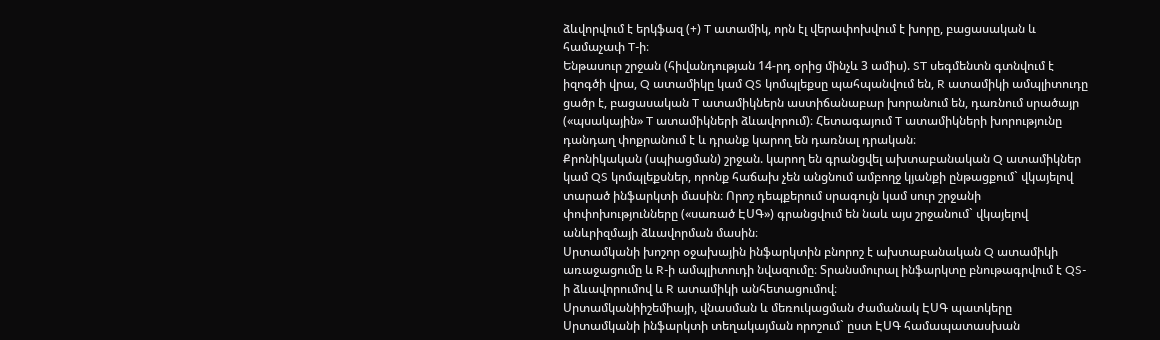ձևվորվում է երկֆազ (+) T ատամիկ, որն էլ վերափոխվում է խորը, բացասական և համաչափ T-ի։
Ենթասուր շրջան (հիվանդության 14-րդ օրից մինչև 3 ամիս). ST սեգմենտն գտնվում է իզոգծի վրա, Q ատամիկը կամ QS կոմպլեքսը պահպանվում են, R ատամիկի ամպլիտուդը ցածր է, բացասական T ատամիկներն աստիճանաբար խորանում են, դառնում սրածայր («պսակային» T ատամիկների ձևավորում)։ Հետագայում T ատամիկների խորությունը դանդաղ փոքրանում է և դրանք կարող են դառնալ դրական։
Քրոնիկական (սպիացման) շրջան. կարող են գրանցվել ախտաբանական Q ատամիկներ կամ QS կոմպլեքսներ, որոնք հաճախ չեն անցնում ամբողջ կյանքի ընթացքում` վկայելով տարած ինֆարկտի մասին։ Որոշ դեպքերում սրագույն կամ սուր շրջանի փոփոխությունները («սառած ԷՍԳ») գրանցվում են նաև այս շրջանում` վկայելով անևրիզմայի ձևավորման մասին։
Սրտամկանի խոշոր օջախային ինֆարկտին բնորոշ է ախտաբանական Q ատամիկի առաջացումը և R-ի ամպլիտուդի նվազումը։ Տրանսմուրալ ինֆարկտը բնութագրվում է QS-ի ձևավորումով և R ատամիկի անհետացումով։
Սրտամկանիիշեմիայի, վնասման և մեռուկացման ժամանակ ԷՍԳ պատկերը
Սրտամկանի ինֆարկտի տեղակայման որոշում` ըստ ԷՍԳ համապատասխան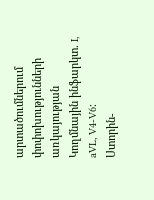արտածումներում փոփոխությունների առկայության
Կողմնային ինֆարկտ. I, aVL, V4-V6։
Ստորին-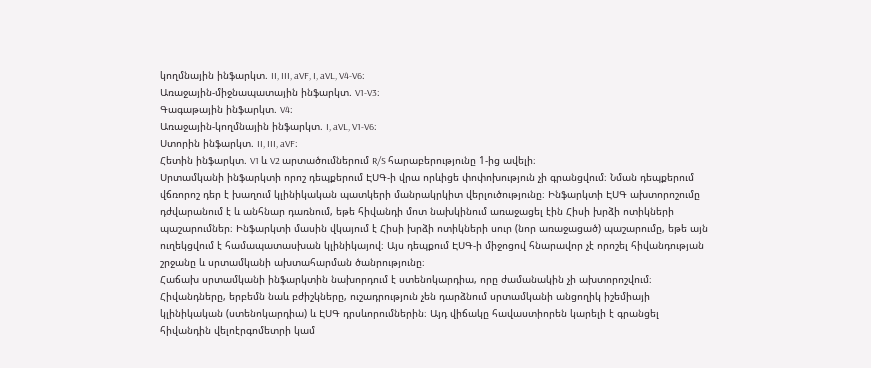կողմնային ինֆարկտ. II, III, aVF, I, aVL, V4-V6։
Առաջային-միջնապատային ինֆարկտ. V1-V3։
Գագաթային ինֆարկտ. V4։
Առաջային-կողմնային ինֆարկտ. I, aVL, V1-V6։
Ստորին ինֆարկտ. II, III, aVF։
Հետին ինֆարկտ. V1 և V2 արտածումներում R/S հարաբերությունը 1-ից ավելի։
Սրտամկանի ինֆարկտի որոշ դեպքերում ԷՍԳ-ի վրա որևիցե փոփոխություն չի գրանցվում։ Նման դեպքերում վճռորոշ դեր է խաղում կլինիկական պատկերի մանրակրկիտ վերլուծությունը։ Ինֆարկտի ԷՍԳ ախտորոշումը դժվարանում է և անհնար դառնում, եթե հիվանդի մոտ նախկինում առաջացել էին Հիսի խրձի ոտիկների պաշարումներ։ Ինֆարկտի մասին վկայում է Հիսի խրձի ոտիկների սուր (նոր առաջացած) պաշարումը, եթե այն ուղեկցվում է համապատասխան կլինիկայով։ Այս դեպքում ԷՍԳ-ի միջոցով հնարավոր չէ որոշել հիվանդության շրջանը և սրտամկանի ախտահարման ծանրությունը։
Հաճախ սրտամկանի ինֆարկտին նախորդում է ստենոկարդիա, որը ժամանակին չի ախտորոշվում։ Հիվանդները, երբեմն նաև բժիշկները, ուշադրություն չեն դարձնում սրտամկանի անցողիկ իշեմիայի կլինիկական (ստենոկարդիա) և ԷՍԳ դրսևորումներին։ Այդ վիճակը հավաստիորեն կարելի է գրանցել հիվանդին վելոէրգոմետրի կամ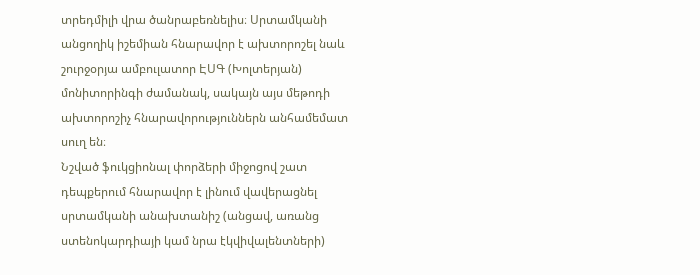տրեդմիլի վրա ծանրաբեռնելիս։ Սրտամկանի անցողիկ իշեմիան հնարավոր է ախտորոշել նաև շուրջօրյա ամբուլատոր ԷՍԳ (Խոլտերյան) մոնիտորինգի ժամանակ, սակայն այս մեթոդի ախտորոշիչ հնարավորություններն անհամեմատ սուղ են։
Նշված ֆուկցիոնալ փորձերի միջոցով շատ դեպքերում հնարավոր է լինում վավերացնել սրտամկանի անախտանիշ (անցավ, առանց ստենոկարդիայի կամ նրա էկվիվալենտների)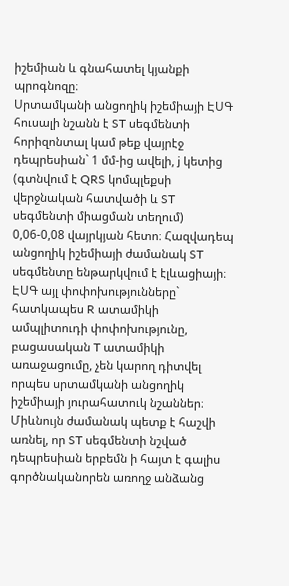իշեմիան և գնահատել կյանքի պրոգնոզը։
Սրտամկանի անցողիկ իշեմիայի ԷՍԳ հուսալի նշանն է ST սեգմենտի հորիզոնտալ կամ թեք վայրէջ դեպրեսիան` 1 մմ-ից ավելի, j կետից (գտնվում է QRS կոմպլեքսի վերջնական հատվածի և ST սեգմենտի միացման տեղում) 0,06-0,08 վայրկյան հետո։ Հազվադեպ անցողիկ իշեմիայի ժամանակ ST սեգմենտը ենթարկվում է էլևացիայի։ ԷՍԳ այլ փոփոխությունները` հատկապես R ատամիկի ամպլիտուդի փոփոխությունը, բացասական T ատամիկի առաջացումը, չեն կարող դիտվել որպես սրտամկանի անցողիկ իշեմիայի յուրահատուկ նշաններ։
Միևնույն ժամանակ պետք է հաշվի առնել, որ ST սեգմենտի նշված դեպրեսիան երբեմն ի հայտ է գալիս գործնականորեն առողջ անձանց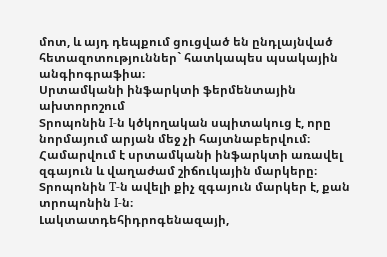մոտ, և այդ դեպքում ցուցված են ընդլայնված հետազոտություններ` հատկապես պսակային անգիոգրաֆիա։
Սրտամկանի ինֆարկտի ֆերմենտային ախտորոշում
Տրոպոնին I-ն կծկողական սպիտակուց է, որը նորմայում արյան մեջ չի հայտնաբերվում։ Համարվում է սրտամկանի ինֆարկտի առավել զգայուն և վաղաժամ շիճուկային մարկերը։ Տրոպոնին T-ն ավելի քիչ զգայուն մարկեր է, քան տրոպոնին I-ն։
Լակտատդեհիդրոգենազայի,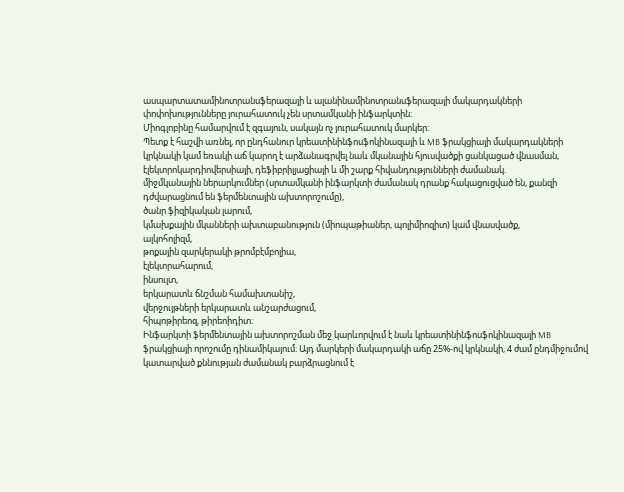ասպարտատամինոտրանսֆերազայի և ալանինամինոտրանսֆերազայի մակարդակների փոփոխությունները յուրահատուկ չեն սրտամկանի ինֆարկտին։
Միոգլոբինը համարվում է զգայուն, սակայն ոչ յուրահատուկ մարկեր։
Պետք է հաշվի առնել, որ ընդհանուր կրեատինինֆոսֆոկինազայի և MB ֆրակցիայի մակարդակների կրկնակի կամ եռակի աճ կարող է արձանագրվել նաև մկանային հյուսվածքի ցանկացած վնասման, էլեկտրոկարդիովերսիայի, դեֆիբրիլյացիայի և մի շարք հիվանդությունների ժամանակ.
միջմկանային ներարկումներ (սրտամկանի ինֆարկտի ժամանակ դրանք հակացուցված են, քանզի դժվարացնում են ֆերմենտային ախտորոշումը),
ծանր ֆիզիկական լարում,
կմախքային մկանների ախտաբանություն (միոպաթիաներ, պոլիմիոզիտ) կամ վնասվածք,
ալկոհոլիզմ,
թոքային զարկերակի թրոմբէմբոլիա,
էլեկտրահարում,
ինսուլտ,
երկարատև ճնշման համախտանիշ,
վերջույթների երկարատև անշարժացում,
հիպոթիրեոզ, թիրեոիդիտ։
Ինֆարկտի ֆերմենտային ախտորոշման մեջ կարևորվում է նաև կրեատինինֆոսֆոկինազայի MB ֆրակցիայի որոշումը դինամիկայում։ Այդ մարկերի մակարդակի աճը 25%-ով կրկնակի, 4 ժամ ընդմիջումով կատարված քննության ժամանակ բարձրացնում է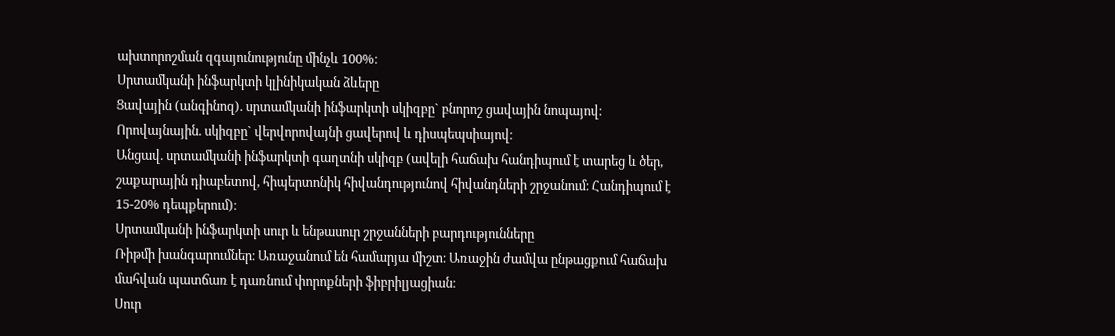ախտորոշման զգայունությունը մինչև 100%։
Սրտամկանի ինֆարկտի կլինիկական ձևերը
Ցավային (անգինոզ). սրտամկանի ինֆարկտի սկիզբը` բնորոշ ցավային նոպայով։
Որովայնային. սկիզբը` վերվորովայնի ցավերով և դիսպեպսիայով։
Անցավ. սրտամկանի ինֆարկտի գաղտնի սկիզբ (ավելի հաճախ հանդիպում է տարեց և ծեր, շաքարային դիաբետով, հիպերտոնիկ հիվանդությունով հիվանդների շրջանում։ Հանդիպում է 15-20% դեպքերում)։
Սրտամկանի ինֆարկտի սուր և ենթասուր շրջանների բարդությունները
Ռիթմի խանգարումներ։ Առաջանում են համարյա միշտ։ Առաջին ժամվա ընթացքում հաճախ մահվան պատճառ է դառնում փորոքների ֆիբրիլյացիան։
Սուր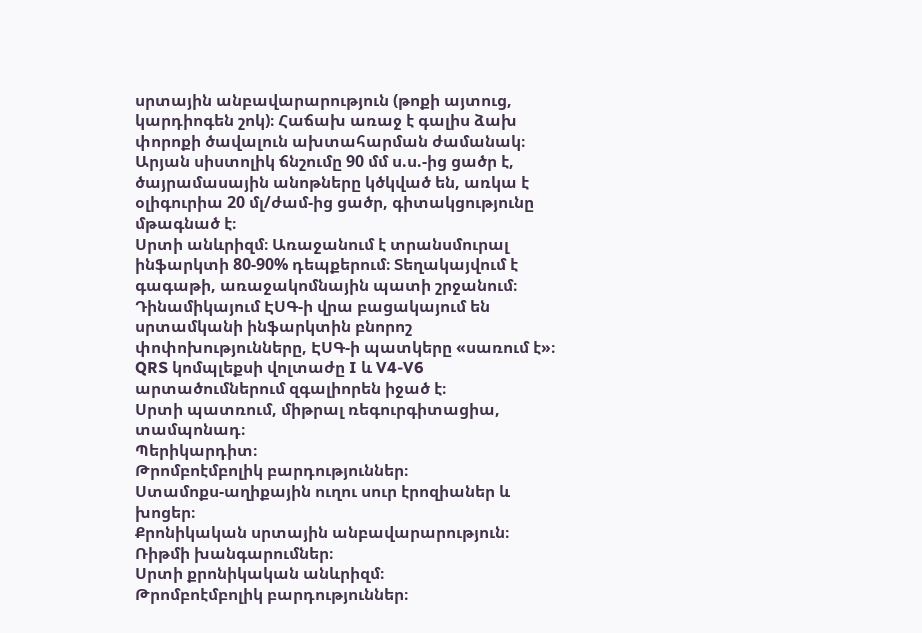սրտային անբավարարություն (թոքի այտուց, կարդիոգեն շոկ)։ Հաճախ առաջ է գալիս ձախ փորոքի ծավալուն ախտահարման ժամանակ։ Արյան սիստոլիկ ճնշումը 90 մմ ս.ս.-ից ցածր է, ծայրամասային անոթները կծկված են, առկա է օլիգուրիա 20 մլ/ժամ-ից ցածր, գիտակցությունը մթագնած է։
Սրտի անևրիզմ։ Առաջանում է տրանսմուրալ ինֆարկտի 80-90% դեպքերում։ Տեղակայվում է գագաթի, առաջակոմնային պատի շրջանում։ Դինամիկայում ԷՍԳ-ի վրա բացակայում են սրտամկանի ինֆարկտին բնորոշ փոփոխությունները, ԷՍԳ-ի պատկերը «սառում է»։ QRS կոմպլեքսի վոլտաժը I և V4-V6 արտածումներում զգալիորեն իջած է։
Սրտի պատռում, միթրալ ռեգուրգիտացիա, տամպոնադ։
Պերիկարդիտ։
Թրոմբոէմբոլիկ բարդություններ։
Ստամոքս-աղիքային ուղու սուր էրոզիաներ և խոցեր։
Քրոնիկական սրտային անբավարարություն։
Ռիթմի խանգարումներ։
Սրտի քրոնիկական անևրիզմ։
Թրոմբոէմբոլիկ բարդություններ։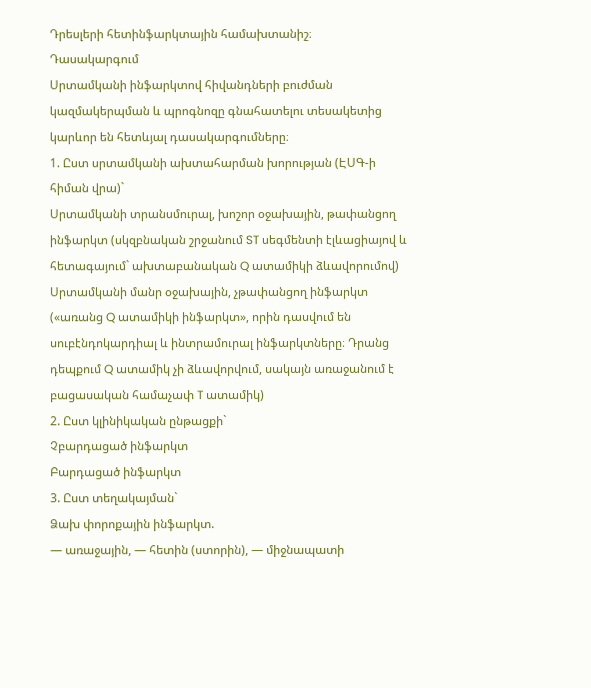Դրեսլերի հետինֆարկտային համախտանիշ։
Դասակարգում
Սրտամկանի ինֆարկտով հիվանդների բուժման կազմակերպման և պրոգնոզը գնահատելու տեսակետից կարևոր են հետևյալ դասակարգումները։
1. Ըստ սրտամկանի ախտահարման խորության (ԷՍԳ-ի հիման վրա)`
Սրտամկանի տրանսմուրալ, խոշոր օջախային, թափանցող ինֆարկտ (սկզբնական շրջանում ST սեգմենտի էլևացիայով և հետագայում` ախտաբանական Q ատամիկի ձևավորումով)
Սրտամկանի մանր օջախային, չթափանցող ինֆարկտ («առանց Q ատամիկի ինֆարկտ», որին դասվում են սուբէնդոկարդիալ և ինտրամուրալ ինֆարկտները։ Դրանց դեպքում Q ատամիկ չի ձևավորվում, սակայն առաջանում է բացասական համաչափ T ատամիկ)
2. Ըստ կլինիկական ընթացքի`
Չբարդացած ինֆարկտ
Բարդացած ինֆարկտ
3. Ըստ տեղակայման`
Ձախ փորոքային ինֆարկտ.
— առաջային, — հետին (ստորին), — միջնապատի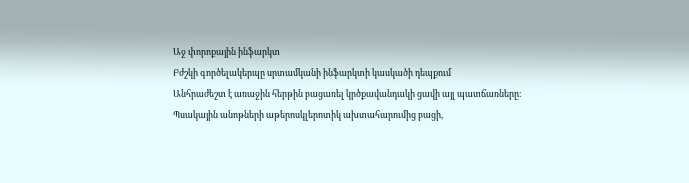Աջ փորոքային ինֆարկտ
Բժշկի գործելակերպը սրտամկանի ինֆարկտի կասկածի դեպքում
Անհրաժեշտ է առաջին հերթին բացառել կրծքավանդակի ցավի այլ պատճառները։ Պսակային անոթների աթերոսկլերոտիկ ախտահարումից բացի,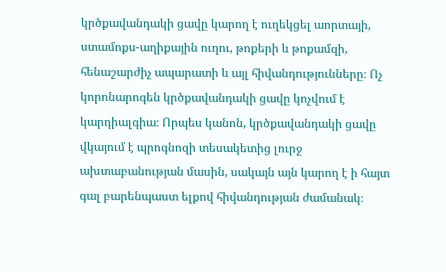կրծքավանդակի ցավը կարող է ուղեկցել աորտայի, ստամոքս-աղիքային ուղու, թոքերի և թոքամզի, հենաշարժիչ ապարատի և այլ հիվանդությունները։ Ոչ կորոնարոգեն կրծքավանդակի ցավը կոչվում է կարդիալգիա։ Որպես կանոն, կրծքավանդակի ցավը վկայում է պրոգնոզի տեսակետից լուրջ ախտաբանության մասին, սակայն այն կարող է ի հայտ գալ բարենպաստ ելքով հիվանդության ժամանակ։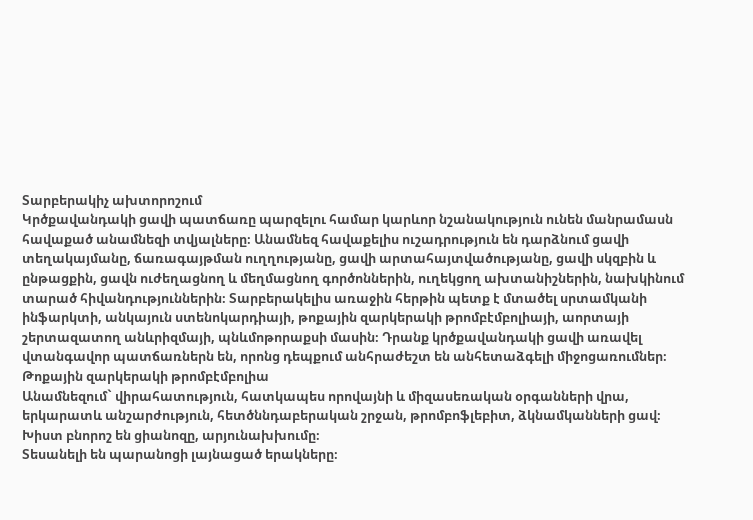Տարբերակիչ ախտորոշում
Կրծքավանդակի ցավի պատճառը պարզելու համար կարևոր նշանակություն ունեն մանրամասն հավաքած անամնեզի տվյալները։ Անամնեզ հավաքելիս ուշադրություն են դարձնում ցավի տեղակայմանը, ճառագայթման ուղղությանը, ցավի արտահայտվածությանը, ցավի սկզբին և ընթացքին, ցավն ուժեղացնող և մեղմացնող գործոններին, ուղեկցող ախտանիշներին, նախկինում տարած հիվանդություններին։ Տարբերակելիս առաջին հերթին պետք է մտածել սրտամկանի ինֆարկտի, անկայուն ստենոկարդիայի, թոքային զարկերակի թրոմբէմբոլիայի, աորտայի շերտազատող անևրիզմայի, պնևմոթորաքսի մասին։ Դրանք կրծքավանդակի ցավի առավել վտանգավոր պատճառներն են, որոնց դեպքում անհրաժեշտ են անհետաձգելի միջոցառումներ։
Թոքային զարկերակի թրոմբէմբոլիա
Անամնեզում` վիրահատություն, հատկապես որովայնի և միզասեռական օրգանների վրա, երկարատև անշարժություն, հետծննդաբերական շրջան, թրոմբոֆլեբիտ, ձկնամկանների ցավ։
Խիստ բնորոշ են ցիանոզը, արյունախխումը։
Տեսանելի են պարանոցի լայնացած երակները։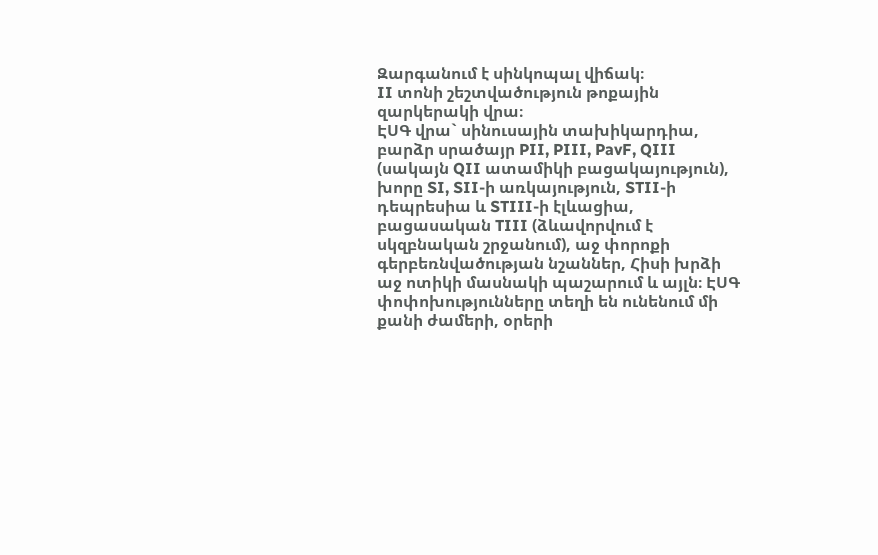Զարգանում է սինկոպալ վիճակ։
II տոնի շեշտվածություն թոքային զարկերակի վրա։
ԷՍԳ վրա` սինուսային տախիկարդիա, բարձր սրածայր PII, PIII, PavF, QIII (սակայն QII ատամիկի բացակայություն), խորը SI, SII-ի առկայություն, STII-ի դեպրեսիա և STIII-ի էլևացիա, բացասական TIII (ձևավորվում է սկզբնական շրջանում), աջ փորոքի գերբեռնվածության նշաններ, Հիսի խրձի աջ ոտիկի մասնակի պաշարում և այլն։ ԷՍԳ փոփոխությունները տեղի են ունենում մի քանի ժամերի, օրերի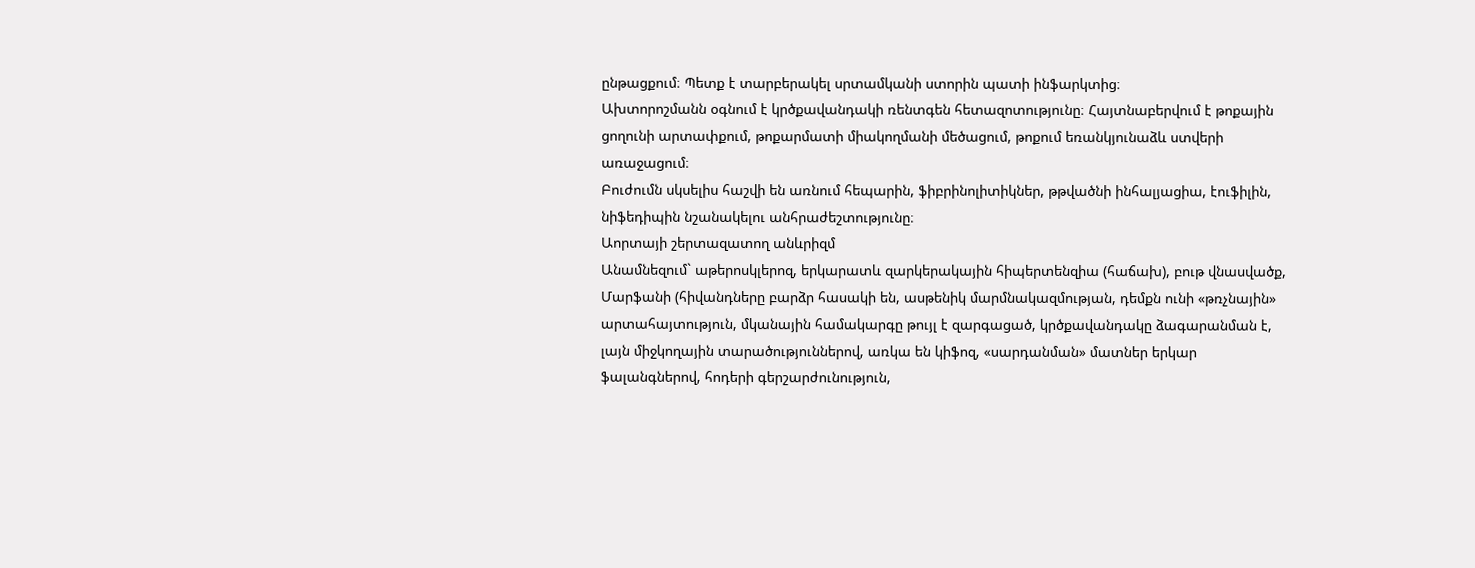ընթացքում։ Պետք է տարբերակել սրտամկանի ստորին պատի ինֆարկտից։
Ախտորոշմանն օգնում է կրծքավանդակի ռենտգեն հետազոտությունը։ Հայտնաբերվում է թոքային ցողունի արտափքում, թոքարմատի միակողմանի մեծացում, թոքում եռանկյունաձև ստվերի առաջացում։
Բուժումն սկսելիս հաշվի են առնում հեպարին, ֆիբրինոլիտիկներ, թթվածնի ինհալյացիա, էուֆիլին, նիֆեդիպին նշանակելու անհրաժեշտությունը։
Աորտայի շերտազատող անևրիզմ
Անամնեզում` աթերոսկլերոզ, երկարատև զարկերակային հիպերտենզիա (հաճախ), բութ վնասվածք, Մարֆանի (հիվանդները բարձր հասակի են, ասթենիկ մարմնակազմության, դեմքն ունի «թռչնային» արտահայտություն, մկանային համակարգը թույլ է զարգացած, կրծքավանդակը ձագարանման է, լայն միջկողային տարածություններով, առկա են կիֆոզ, «սարդանման» մատներ երկար ֆալանգներով, հոդերի գերշարժունություն,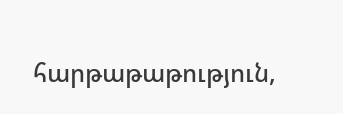հարթաթաթություն,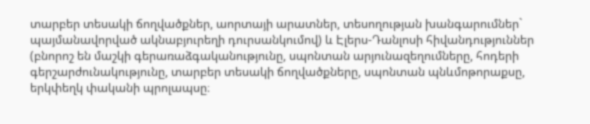տարբեր տեսակի ճողվածքներ, աորտայի արատներ, տեսողության խանգարումներ` պայմանավորված ակնաբյուրեղի դուրսանկումով) և Էլերս-Դանլոսի հիվանդություններ (բնորոշ են մաշկի գերառաձգականությունը, սպոնտան արյունազեղումները, հոդերի գերշարժունակությունը, տարբեր տեսակի ճողվածքները, սպոնտան պնևմոթորաքսը, երկփեղկ փականի պրոլապսը։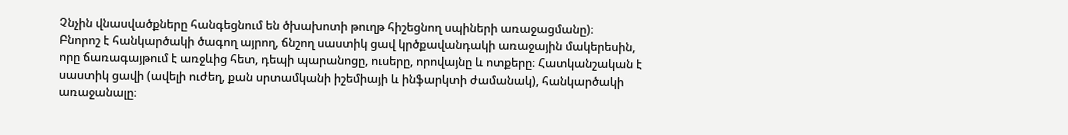Չնչին վնասվածքները հանգեցնում են ծխախոտի թուղթ հիշեցնող սպիների առաջացմանը)։
Բնորոշ է հանկարծակի ծագող այրող, ճնշող սաստիկ ցավ կրծքավանդակի առաջային մակերեսին, որը ճառագայթում է առջևից հետ, դեպի պարանոցը, ուսերը, որովայնը և ոտքերը։ Հատկանշական է սաստիկ ցավի (ավելի ուժեղ, քան սրտամկանի իշեմիայի և ինֆարկտի ժամանակ), հանկարծակի առաջանալը։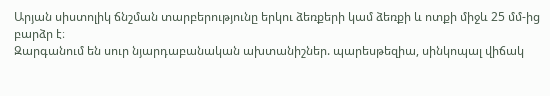Արյան սիստոլիկ ճնշման տարբերությունը երկու ձեռքերի կամ ձեռքի և ոտքի միջև 25 մմ-ից բարձր է։
Զարգանում են սուր նյարդաբանական ախտանիշներ. պարեսթեզիա, սինկոպալ վիճակ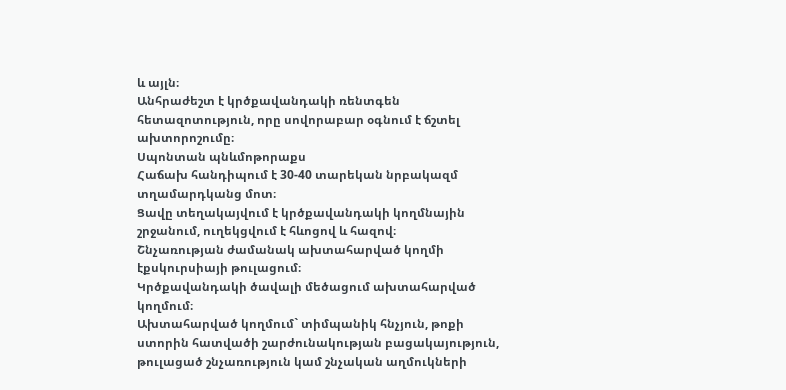և այլն։
Անհրաժեշտ է կրծքավանդակի ռենտգեն հետազոտություն, որը սովորաբար օգնում է ճշտել ախտորոշումը։
Սպոնտան պնևմոթորաքս
Հաճախ հանդիպում է 30-40 տարեկան նրբակազմ տղամարդկանց մոտ։
Ցավը տեղակայվում է կրծքավանդակի կողմնային շրջանում, ուղեկցվում է հևոցով և հազով։
Շնչառության ժամանակ ախտահարված կողմի էքսկուրսիայի թուլացում։
Կրծքավանդակի ծավալի մեծացում ախտահարված կողմում։
Ախտահարված կողմում` տիմպանիկ հնչյուն, թոքի ստորին հատվածի շարժունակության բացակայություն, թուլացած շնչառություն կամ շնչական աղմուկների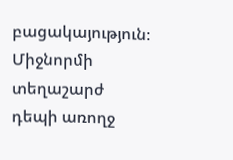բացակայություն։
Միջնորմի տեղաշարժ դեպի առողջ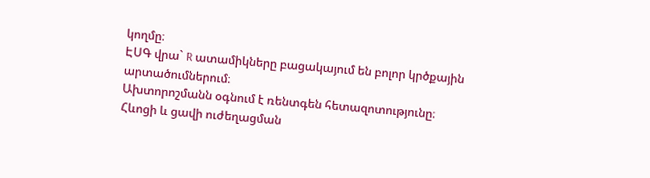կողմը։
ԷՍԳ վրա` R ատամիկները բացակայում են բոլոր կրծքային արտածումներում։
Ախտորոշմանն օգնում է ռենտգեն հետազոտությունը։
Հևոցի և ցավի ուժեղացման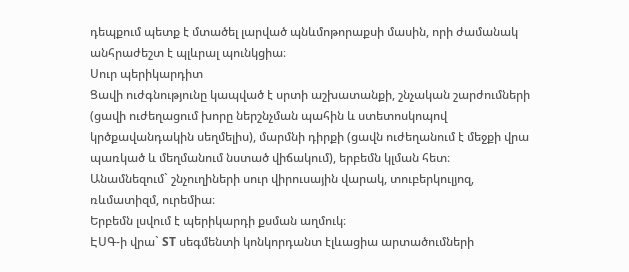դեպքում պետք է մտածել լարված պնևմոթորաքսի մասին, որի ժամանակ անհրաժեշտ է պլևրալ պունկցիա։
Սուր պերիկարդիտ
Ցավի ուժգնությունը կապված է սրտի աշխատանքի, շնչական շարժումների (ցավի ուժեղացում խորը ներշնչման պահին և ստետոսկոպով կրծքավանդակին սեղմելիս), մարմնի դիրքի (ցավն ուժեղանում է մեջքի վրա պառկած և մեղմանում նստած վիճակում), երբեմն կլման հետ։
Անամնեզում` շնչուղիների սուր վիրուսային վարակ, տուբերկուլյոզ, ռևմատիզմ, ուրեմիա։
Երբեմն լսվում է պերիկարդի քսման աղմուկ։
ԷՍԳ-ի վրա` ST սեգմենտի կոնկորդանտ էլևացիա արտածումների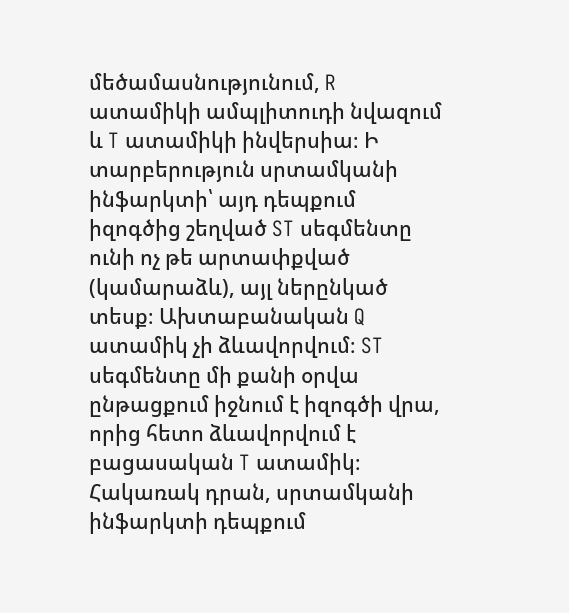մեծամասնությունում, R ատամիկի ամպլիտուդի նվազում և T ատամիկի ինվերսիա։ Ի տարբերություն սրտամկանի ինֆարկտի՝ այդ դեպքում իզոգծից շեղված ST սեգմենտը ունի ոչ թե արտափքված (կամարաձև), այլ ներընկած տեսք։ Ախտաբանական Q ատամիկ չի ձևավորվում։ ST սեգմենտը մի քանի օրվա ընթացքում իջնում է իզոգծի վրա, որից հետո ձևավորվում է բացասական T ատամիկ։ Հակառակ դրան, սրտամկանի ինֆարկտի դեպքում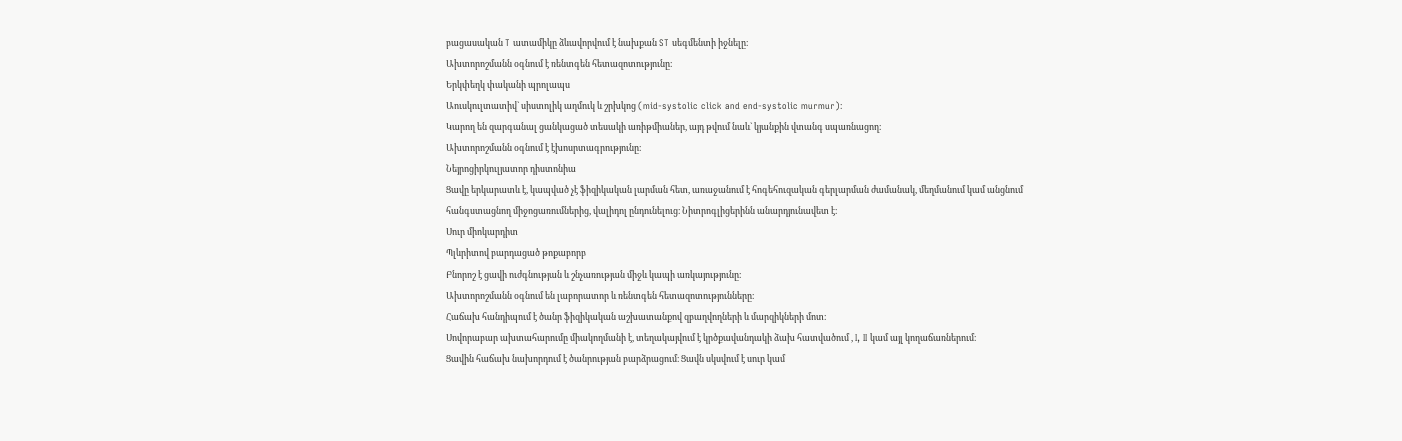բացասական T ատամիկը ձևավորվում է նախքան ST սեգմենտի իջնելը։
Ախտորոշմանն օգնում է ռենտգեն հետազոտությունը։
Երկփեղկ փականի պրոլապս
Աուսկուլտատիվ` սիստոլիկ աղմուկ և շրխկոց (mid-systolic click and end-systolic murmur)։
Կարող են զարգանալ ցանկացած տեսակի առիթմիաներ, այդ թվում նաև` կյանքին վտանգ սպառնացող։
Ախտորոշմանն օգնում է էխոսրտագրությունը։
Նեյրոցիրկուլյատոր դիստոնիա
Ցավը երկարատև է, կապված չէ ֆիզիկական լարման հետ, առաջանում է հոգեհուզական գերլարման ժամանակ, մեղմանում կամ անցնում հանգստացնող միջոցառումներից, վալիդոլ ընդունելուց։ Նիտրոգլիցերինն անարդյունավետ է։
Սուր միոկարդիտ
Պլևրիտով բարդացած թոքաբորբ
Բնորոշ է ցավի ուժգնության և շնչառության միջև կապի առկայությունը։
Ախտորոշմանն օգնում են լաբորատոր և ռենտգեն հետազոտությունները։
Հաճախ հանդիպում է ծանր ֆիզիկական աշխատանքով զբաղվողների և մարզիկների մոտ։
Սովորաբար ախտահարումը միակողմանի է, տեղակայվում է կրծքավանդակի ձախ հատվածում , I, II կամ այլ կողաճառներում։
Ցավին հաճախ նախորդում է ծանրության բարձրացում։ Ցավն սկսվում է սուր կամ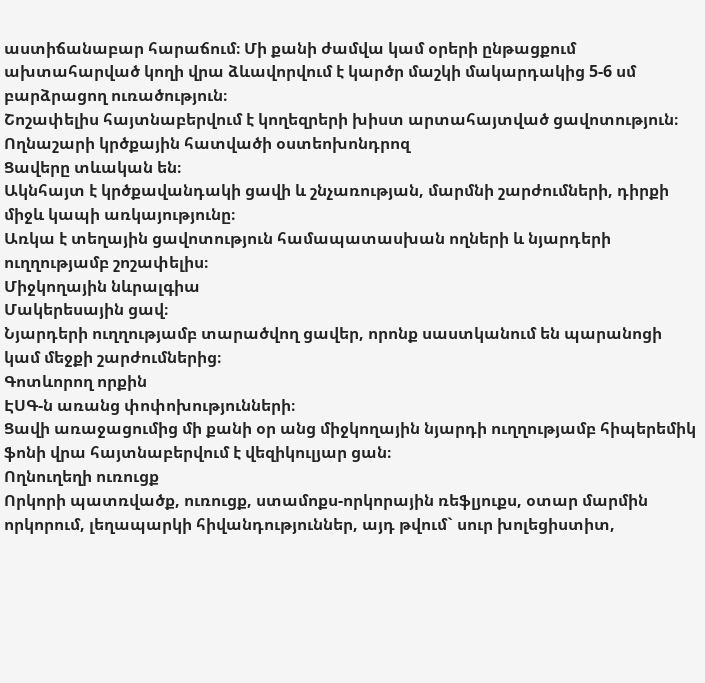աստիճանաբար հարաճում։ Մի քանի ժամվա կամ օրերի ընթացքում ախտահարված կողի վրա ձևավորվում է կարծր մաշկի մակարդակից 5-6 սմ բարձրացող ուռածություն։
Շոշափելիս հայտնաբերվում է կողեզրերի խիստ արտահայտված ցավոտություն։
Ողնաշարի կրծքային հատվածի օստեոխոնդրոզ
Ցավերը տևական են։
Ակնհայտ է կրծքավանդակի ցավի և շնչառության, մարմնի շարժումների, դիրքի միջև կապի առկայությունը։
Առկա է տեղային ցավոտություն համապատասխան ողների և նյարդերի ուղղությամբ շոշափելիս։
Միջկողային նևրալգիա
Մակերեսային ցավ։
Նյարդերի ուղղությամբ տարածվող ցավեր, որոնք սաստկանում են պարանոցի կամ մեջքի շարժումներից։
Գոտևորող որքին
ԷՍԳ-ն առանց փոփոխությունների։
Ցավի առաջացումից մի քանի օր անց միջկողային նյարդի ուղղությամբ հիպերեմիկ ֆոնի վրա հայտնաբերվում է վեզիկուլյար ցան։
Ողնուղեղի ուռուցք
Որկորի պատռվածք, ուռուցք, ստամոքս-որկորային ռեֆլյուքս, օտար մարմին որկորում, լեղապարկի հիվանդություններ, այդ թվում` սուր խոլեցիստիտ,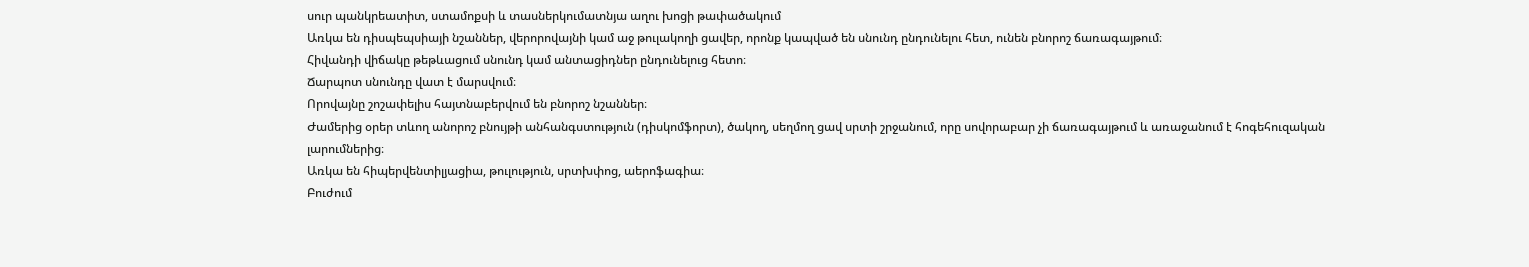սուր պանկրեատիտ, ստամոքսի և տասներկումատնյա աղու խոցի թափածակում
Առկա են դիսպեպսիայի նշաններ, վերորովայնի կամ աջ թուլակողի ցավեր, որոնք կապված են սնունդ ընդունելու հետ, ունեն բնորոշ ճառագայթում։
Հիվանդի վիճակը թեթևացում սնունդ կամ անտացիդներ ընդունելուց հետո։
Ճարպոտ սնունդը վատ է մարսվում։
Որովայնը շոշափելիս հայտնաբերվում են բնորոշ նշաններ։
Ժամերից օրեր տևող անորոշ բնույթի անհանգստություն (դիսկոմֆորտ), ծակող, սեղմող ցավ սրտի շրջանում, որը սովորաբար չի ճառագայթում և առաջանում է հոգեհուզական լարումներից։
Առկա են հիպերվենտիլյացիա, թուլություն, սրտխփոց, աերոֆագիա։
Բուժում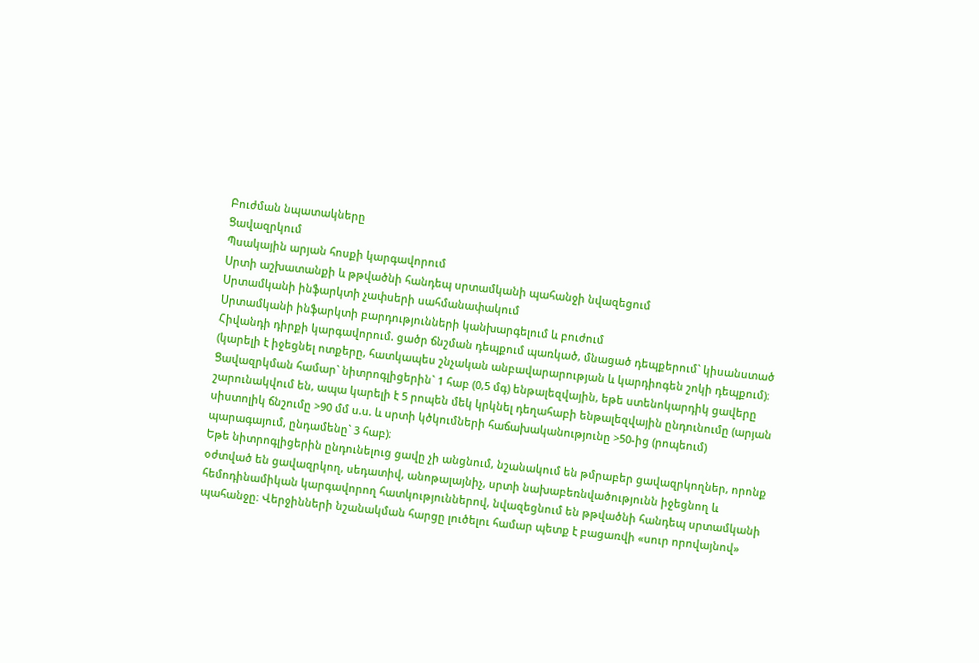Բուժման նպատակները
Ցավազրկում
Պսակային արյան հոսքի կարգավորում
Սրտի աշխատանքի և թթվածնի հանդեպ սրտամկանի պահանջի նվազեցում
Սրտամկանի ինֆարկտի չափսերի սահմանափակում
Սրտամկանի ինֆարկտի բարդությունների կանխարգելում և բուժում
Հիվանդի դիրքի կարգավորում. ցածր ճնշման դեպքում պառկած, մնացած դեպքերում` կիսանստած (կարելի է իջեցնել ոտքերը, հատկապես շնչական անբավարարության և կարդիոգեն շոկի դեպքում)։
Ցավազրկման համար` նիտրոգլիցերին` 1 հաբ (0,5 մգ) ենթալեզվային, եթե ստենոկարդիկ ցավերը շարունակվում են, ապա կարելի է 5 րոպեն մեկ կրկնել դեղահաբի ենթալեզվային ընդունումը (արյան սիստոլիկ ճնշումը >90 մմ ս.ս. և սրտի կծկումների հաճախականությունը >50-ից (րոպեում) պարագայում, ընդամենը` 3 հաբ)։
Եթե նիտրոգլիցերին ընդունելուց ցավը չի անցնում, նշանակում են թմրաբեր ցավազրկողներ, որոնք օժտված են ցավազրկող, սեդատիվ, անոթալայնիչ, սրտի նախաբեռնվածությունն իջեցնող և հեմոդինամիկան կարգավորող հատկություններով, նվազեցնում են թթվածնի հանդեպ սրտամկանի պահանջը։ Վերջինների նշանակման հարցը լուծելու համար պետք է բացառվի «սուր որովայնով»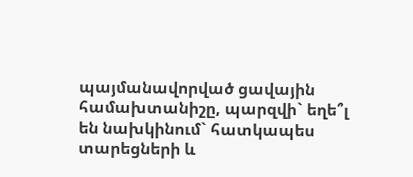պայմանավորված ցավային համախտանիշը, պարզվի` եղե՞լ են նախկինում` հատկապես տարեցների և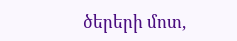ծերերի մոտ,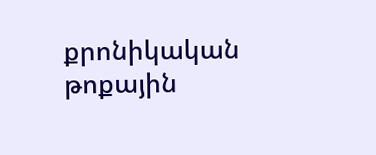քրոնիկական թոքային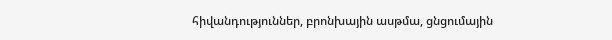հիվանդություններ, բրոնխային ասթմա, ցնցումային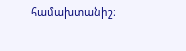համախտանիշ։